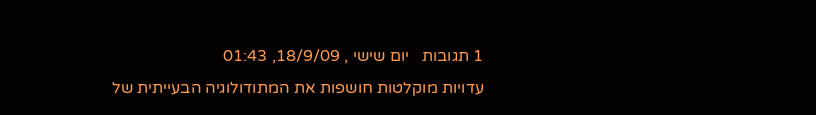1 תגובות   יום שישי , 18/9/09, 01:43
עדויות מוקלטות חושפות את המתודולוגיה הבעייתית של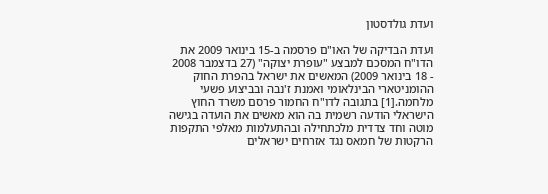ועדת גולדסטון

ועדת הבדיקה של האו"ם פרסמה ב-15 בינואר 2009 את הדו"ח המסכם למבצע "עופרת יצוקה" (27 בדצמבר 2008 - 18 בינואר 2009) המאשים את ישראל בהפרת החוק ההומניטארי הבינלאומי ואמנת ז'נבה ובביצוע פשעי מלחמה.[1] בתגובה לדו"ח החמור פרסם משרד החוץ הישראלי הודעה רשמית בה הוא מאשים את הועדה בגישה מוטה וחד צדדית מלכתחילה ובהתעלמות מאלפי התקפות הרקטות של חמאס נגד אזרחים ישראלים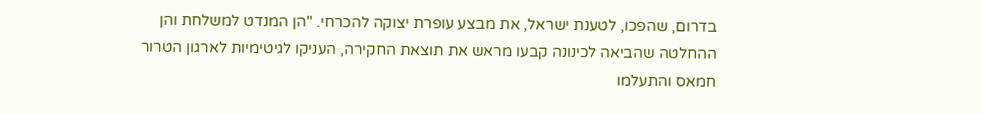בדרום, שהפכו, לטענת ישראל, את מבצע עופרת יצוקה להכרחי. "הן המנדט למשלחת והן ההחלטה שהביאה לכינונה קבעו מראש את תוצאת החקירה, העניקו לגיטימיות לארגון הטרור חמאס והתעלמו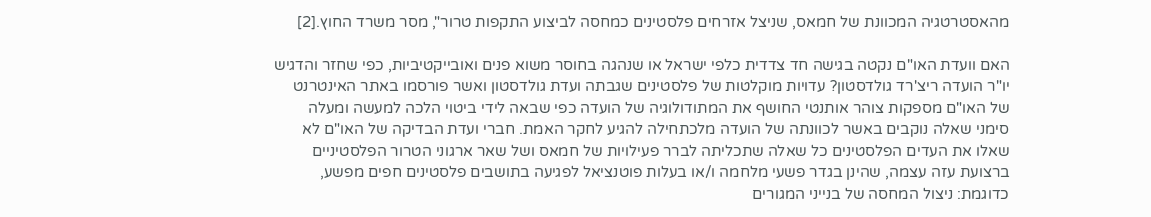מהאסטרטגיה המכוונת של חמאס, שניצל אזרחים פלסטינים כמחסה לביצוע התקפות טרור", מסר משרד החוץ.[2]

האם וועדת האו"ם נקטה בגישה חד צדדית כלפי ישראל או שנהגה בחוסר משוא פנים ואובייקטיביות, כפי שחזר והדגיש יו"ר הועדה ריצ'רד גולדסטון? עדויות מוקלטות של פלסטינים שגבתה ועדת גולדסטון ואשר פורסמו באתר האינטרנט של האו"ם מספקות צוהר אותנטי החושף את המתודולוגיה של הועדה כפי שבאה לידי ביטוי הלכה למעשה ומעלה סימני שאלה נוקבים באשר לכוונתה של הועדה מלכתחילה להגיע לחקר האמת. חברי ועדת הבדיקה של האו"ם לא שאלו את העדים הפלסטינים כל שאלה שתכליתה לברר פעילויות של חמאס ושל שאר ארגוני הטרור הפלסטיניים ברצועת עזה עצמה, שהינן בגדר פשעי מלחמה ו/או בעלות פוטנציאל לפגיעה בתושבים פלסטינים חפים מפשע, כדוגמת: ניצול המחסה של בנייני המגורים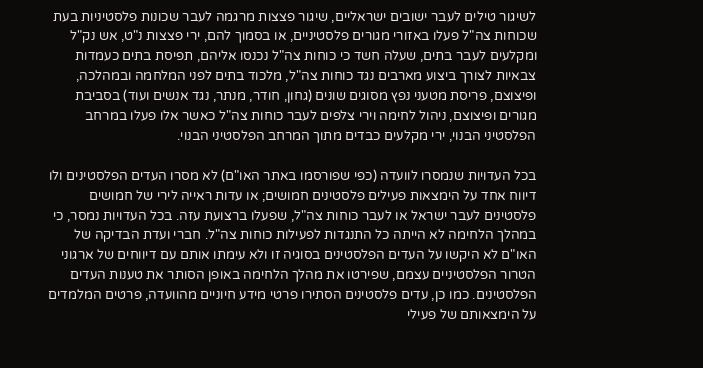לשיגור טילים לעבר ישובים ישראליים, שיגור פצצות מרגמה לעבר שכונות פלסטיניות בעת שכוחות צה"ל פעלו באזורי מגורים פלסטיניים, או בסמוך להם, ירי פצצות נ"ט, אש נק"ל ומקלעים לעבר בתים, שעלה חשד כי כוחות צה"ל נכנסו אליהם, תפיסת בתים כעמדות צבאיות לצורך ביצוע מארבים נגד כוחות צה"ל, מלכוד בתים לפני המלחמה ובמהלכה, ופיצוצם, פריסת מטעני נפץ מסוגים שונים (גחון, חודר, מנתר, נגד אנשים ועוד) בסביבת מגורים ופיצוצם, ניהול לחימה וירי צלפים לעבר כוחות צה"ל כאשר אלו פעלו במרחב הפלסטיני הבנוי, ירי מקלעים כבדים מתוך המרחב הפלסטיני הבנוי.

בכל העדויות שנמסרו לוועדה (כפי שפורסמו באתר האו"ם) לא מסרו העדים הפלסטינים ולו דיווח אחד על הימצאות פעילים פלסטינים חמושים; או עדות ראייה לירי של חמושים פלסטינים לעבר ישראל או לעבר כוחות צה"ל, שפעלו ברצועת עזה. בכל העדויות נמסר, כי במהלך הלחימה לא הייתה כל התנגדות לפעילות כוחות צה"ל. חברי ועדת הבדיקה של האו"ם לא היקשו על העדים הפלסטינים בסוגיה זו ולא עימתו אותם עם דיווחים של ארגוני הטרור הפלסטיניים עצמם, שפירטו את מהלך הלחימה באופן הסותר את טענות העדים הפלסטינים. כמו כן, עדים פלסטינים הסתירו פרטי מידע חיוניים מהוועדה, פרטים המלמדים על הימצאותם של פעילי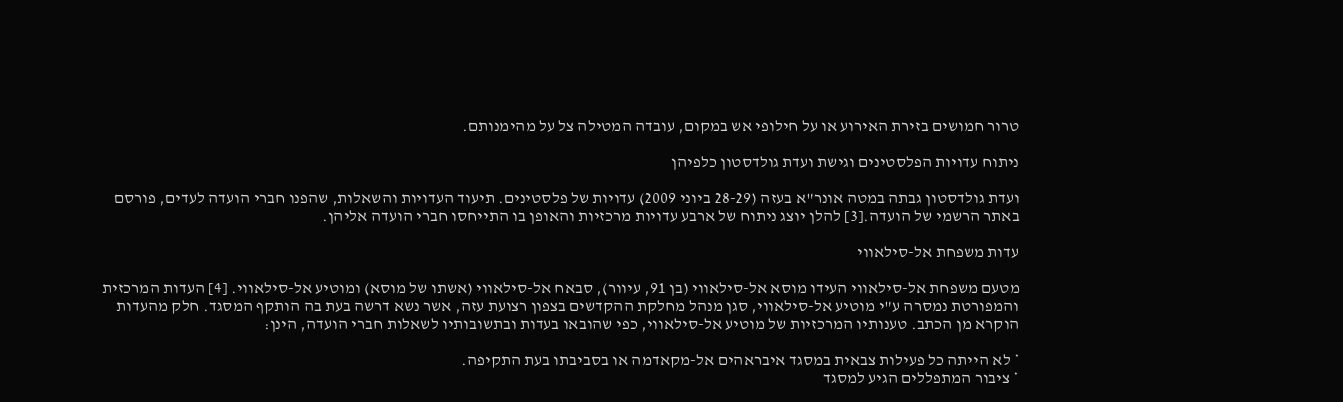טרור חמושים בזירת האירוע או על חילופי אש במקום, עובדה המטילה צל על מהימנותם.

ניתוח עדויות הפלסטינים וגישת ועדת גולדסטון כלפיהן

ועדת גולדסטון גבתה במטה אונר"א בעזה (28-29 ביוני 2009) עדויות של פלסטינים. תיעוד העדויות והשאלות, שהפנו חברי הועדה לעדים, פורסם באתר הרשמי של הועדה.[3] להלן יוצג ניתוח של ארבע עדויות מרכזיות והאופן בו התייחסו חברי הועדה אליהן.

עדות משפחת אל-סילאווי

מטעם משפחת אל-סילאווי העידו מוסא אל-סילאווי (בן 91, עיוור), סבאח אל-סילאווי (אשתו של מוסא) ומוטיע אל-סילאווי. [4] העדות המרכזית והמפורטת נמסרה ע"י מוטיע אל-סילאווי, סגן מנהל מחלקת ההקדשים בצפון רצועת עזה, אשר נשא דרשה בעת בה הותקף המסגד. חלק מהעדות הוקרא מן הכתב. טענותיו המרכזיות של מוטיע אל-סילאווי, כפי שהובאו בעדות ובתשובותיו לשאלות חברי הועדה, הינן:

* לא הייתה כל פעילות צבאית במסגד איבראהים אל-מקאדמה או בסביבתו בעת התקיפה.
* ציבור המתפללים הגיע למסגד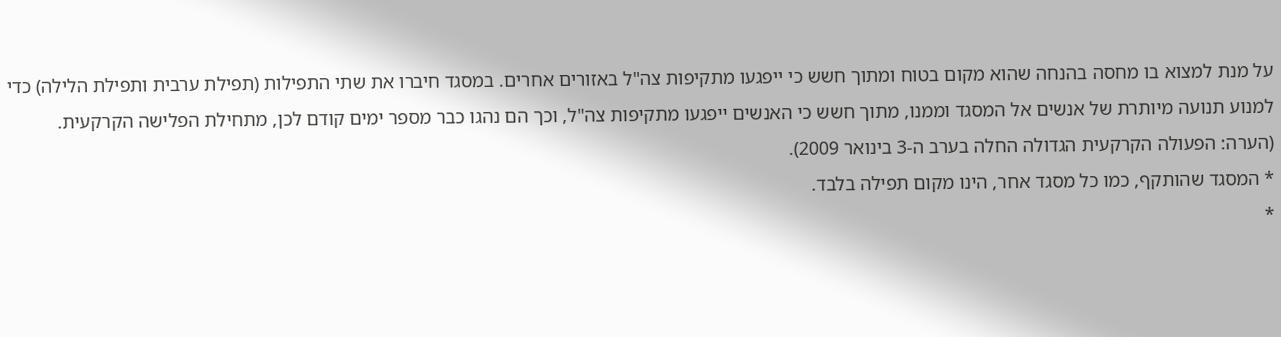על מנת למצוא בו מחסה בהנחה שהוא מקום בטוח ומתוך חשש כי ייפגעו מתקיפות צה"ל באזורים אחרים. במסגד חיברו את שתי התפילות (תפילת ערבית ותפילת הלילה) כדי למנוע תנועה מיותרת של אנשים אל המסגד וממנו, מתוך חשש כי האנשים ייפגעו מתקיפות צה"ל, וכך הם נהגו כבר מספר ימים קודם לכן, מתחילת הפלישה הקרקעית. (הערה: הפעולה הקרקעית הגדולה החלה בערב ה-3 בינואר 2009).
* המסגד שהותקף, כמו כל מסגד אחר, הינו מקום תפילה בלבד.
*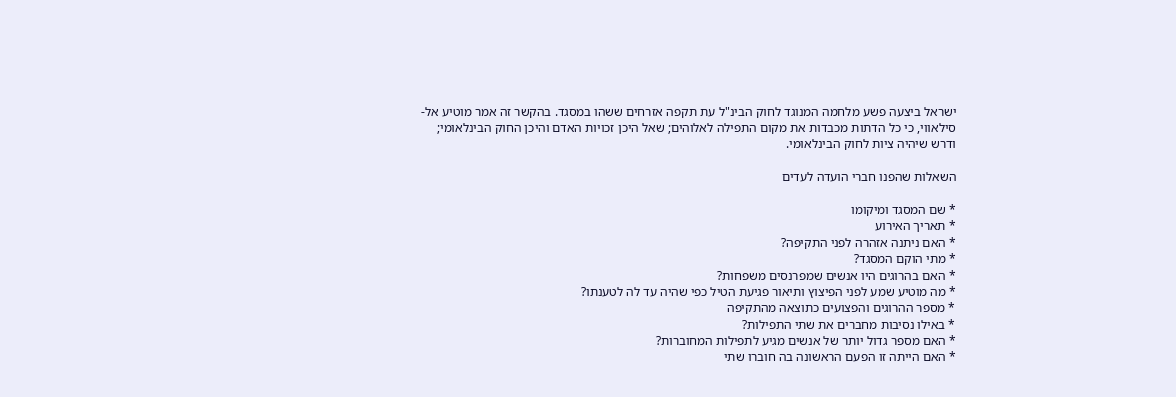ישראל ביצעה פשע מלחמה המנוגד לחוק הבינ"ל עת תקפה אזרחים ששהו במסגד. בהקשר זה אמר מוטיע אל-סילאווי, כי כל הדתות מכבדות את מקום התפילה לאלוהים; שאל היכן זכויות האדם והיכן החוק הבינלאומי; ודרש שיהיה ציות לחוק הבינלאומי.

השאלות שהפנו חברי הועדה לעדים

* שם המסגד ומיקומו
* תאריך האירוע
* האם ניתנה אזהרה לפני התקיפה?
* מתי הוקם המסגד?
* האם בהרוגים היו אנשים שמפרנסים משפחות?
* מה מוטיע שמע לפני הפיצוץ ותיאור פגיעת הטיל כפי שהיה עד לה לטענתו?
* מספר ההרוגים והפצועים כתוצאה מהתקיפה
* באילו נסיבות מחברים את שתי התפילות?
* האם מספר גדול יותר של אנשים מגיע לתפילות המחוברות?
* האם הייתה זו הפעם הראשונה בה חוברו שתי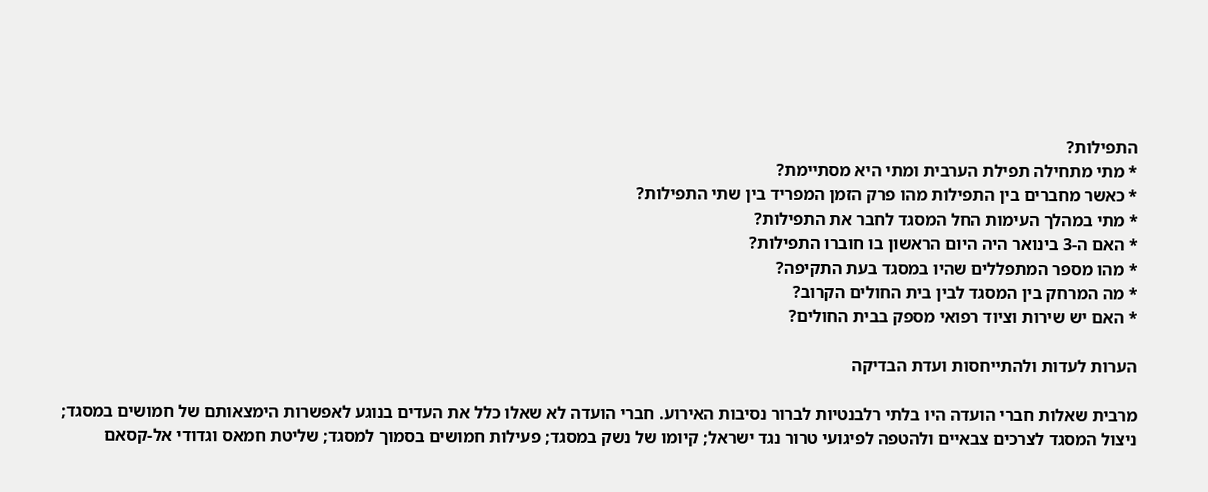התפילות?
* מתי מתחילה תפילת הערבית ומתי היא מסתיימת?
* כאשר מחברים בין התפילות מהו פרק הזמן המפריד בין שתי התפילות?
* מתי במהלך העימות החל המסגד לחבר את התפילות?
* האם ה-3 בינואר היה היום הראשון בו חוברו התפילות?
* מהו מספר המתפללים שהיו במסגד בעת התקיפה?
* מה המרחק בין המסגד לבין בית החולים הקרוב?
* האם יש שירות וציוד רפואי מספק בבית החולים?

הערות לעדות ולהתייחסות ועדת הבדיקה

מרבית שאלות חברי הועדה היו בלתי רלבנטיות לברור נסיבות האירוע. חברי הועדה לא שאלו כלל את העדים בנוגע לאפשרות הימצאותם של חמושים במסגד; ניצול המסגד לצרכים צבאיים ולהטפה לפיגועי טרור נגד ישראל; קיומו של נשק במסגד; פעילות חמושים בסמוך למסגד; שליטת חמאס וגדודי אל-קסאם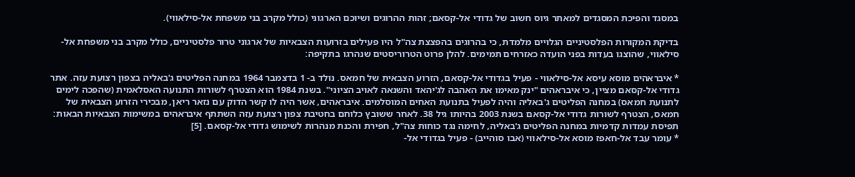במסגד והפיכת המסגדים למאתר גיוס חשוב של גדודי אל-קסאם; זהות ההרוגים ושיוכם הארגוני (כולל מקרב בני משפחת אל-סילאווי).

בדיקת המקורות הפלסטיניים הגלויים מלמדת, כי בהרוגים בהפצצת צה"ל היו פעילים בזרועות הצבאיות של ארגוני טרור פלסטיניים, כולל מקרב בני משפחת אל-סילאווי, שהוצגו בעדות בפני הועדה כאזרחים תמימים. להלן פרוט הטרוריסטים שנהרגו בתקיפה:

* איבראהים מוסא עיסא אל-סילאווי - פעיל בגדודי אל-קסאם, הזרוע הצבאית של חמאס. נולד ב- 1 בדצמבר 1964 במחנה הפליטים ג'באליה בצפון רצועת עזה. אתר גדודי אל-קסאם מציין, כי איבראהים "ינק מאימו את האהבה לג'יהאד והשנאה לאויב הציוני". בשנת 1984 הוא הצטרף לשורות התנועה האסלאמית (שהפכה לימים לתנועת חמאס) במחנה הפליטים ג'באליה והיה לפעיל בתנועת האחים המוסלמים. איבראהים, אשר היה לו קשר הדוק עם נזאר ריאן, מבכירי הזרוע הצבאית של חמאס, הצטרף לשורות גדודי אל-קסאם בשנת 2003 בהיותו גיל 38. לאחר ששובץ כלוחם בחטיבת צפון רצועת עזה השתתף איבראהים במשימות הצבאיות הבאות: תפיסת עמדות קדמיות במחנה הפליטים ג'באליה, לחימה נגד כוחות צה"ל, חפירת והכנת מנהרות לשימוש גדודי אל-קסאם. [5]
* עומר עבד אל-חאפז מוסא אל-סילאווי (אבו סוהייב) - פעיל בגדודי אל-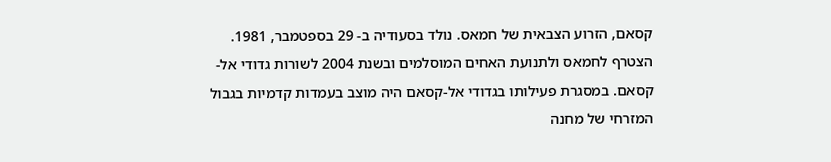קסאם, הזרוע הצבאית של חמאס. נולד בסעודיה ב- 29 בספטמבר, 1981. הצטרף לחמאס ולתנועת האחים המוסלמים ובשנת 2004 לשורות גדודי אל-קסאם. במסגרת פעילותו בגדודי אל-קסאם היה מוצב בעמדות קדמיות בגבול המזרחי של מחנה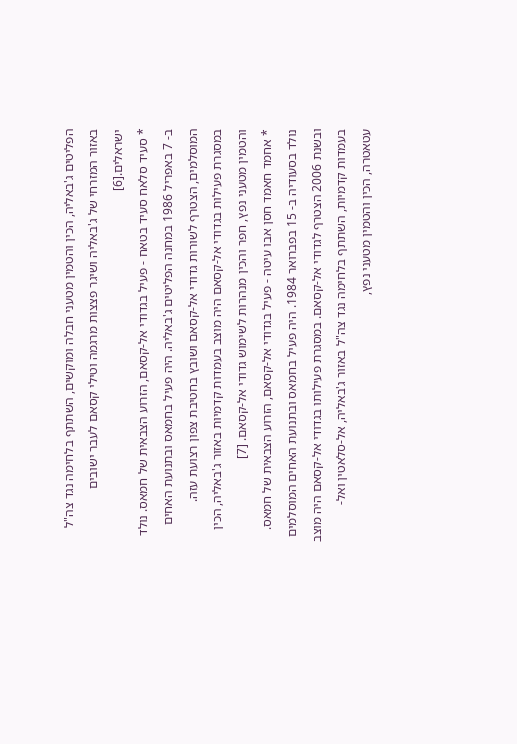הפליטים ג'באליה, הכין והטמין מטעני חבלה ומוקשים, השתתף בלחימה נגד צה"ל באזור המזרחי של ג'באליה ושיגר פצצות מרגמה וטילי קסאם לעבר ישובים ישראלים.[6]
* סעיד סלאח סעיד בטאח - פעיל בגדודי אל-קסאם, הזרוע הצבאית של חמאס. נולד ב- 7 באפריל 1986 במחנה הפליטים ג'באליה. היה פעיל בחמאס ובתנועת האחים המוסלמים, הצטרף לשורות גדודי אל-קסאם ושובץ בחטיבת צפון רצועת עזה. במסגרת פעילות בגדודי אל-קסאם היה מוצב בעמדות קדמיות באזור ג'באליה, הכין והטמין מטעני נפץ, חפר והכין מנהרות לשימוש גדודי אל-קסאם. [7]
* אחמד חאמד חסן אבו עיטה - פעיל בגדודי אל-קסאם, הזרוע הצבאית של חמאס. נולד בסעודיה ב- 15 בפברואר 1984. היה פעיל בחמאס ובתנועת האחים המוסלמים ובשנת 2006 הצטרף לגדודי אל-קסאם. במסגרת פעילותו בגדודי אל-קסאם היה מוצב בעמדות קדמיות, השתתף בלחימה נגד צה"ל באזור ג'באליה, אל-סלאטין ואל-עטאטרה, הכין והטמין מטעני נפץ,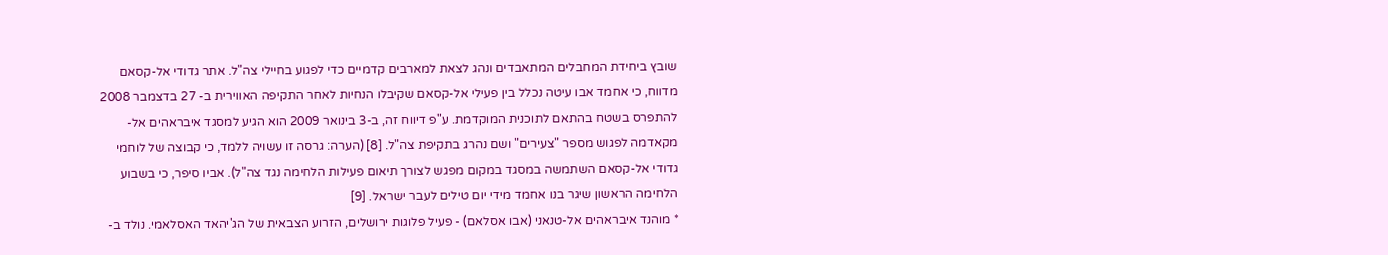שובץ ביחידת המחבלים המתאבדים ונהג לצאת למארבים קדמיים כדי לפגוע בחיילי צה"ל. אתר גדודי אל-קסאם מדווח, כי אחמד אבו עיטה נכלל בין פעילי אל-קסאם שקיבלו הנחיות לאחר התקיפה האווירית ב- 27 בדצמבר 2008 להתפרס בשטח בהתאם לתוכנית המוקדמת. ע"פ דיווח זה, ב-3 בינואר 2009 הוא הגיע למסגד איבראהים אל-מקאדמה לפגוש מספר "צעירים" ושם נהרג בתקיפת צה"ל. [8] (הערה: גרסה זו עשויה ללמד, כי קבוצה של לוחמי גדודי אל-קסאם השתמשה במסגד במקום מפגש לצורך תיאום פעילות הלחימה נגד צה"ל). אביו סיפר, כי בשבוע הלחימה הראשון שיגר בנו אחמד מידי יום טילים לעבר ישראל. [9]
* מוהנד איבראהים אל-טנאני (אבו אסלאם) - פעיל פלוגות ירושלים, הזרוע הצבאית של הג'יהאד האסלאמי. נולד ב-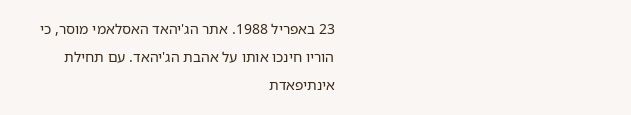23 באפריל 1988. אתר הג'יהאד האסלאמי מוסר, כי הוריו חינכו אותו על אהבת הג'יהאד. עם תחילת אינתיפאדת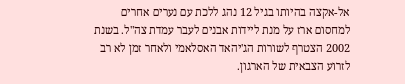אל-אקצה בהיותו בגיל 12 נהג ללכת עם נערים אחרים למחסום ארז על מנת ליידות אבנים לעבר עמדת צה"ל. בשנת 2002 הצטרף לשורות הג'יהאד האסלאמי ולאחר זמן לא רב לזרוע הצבאית של הארגון.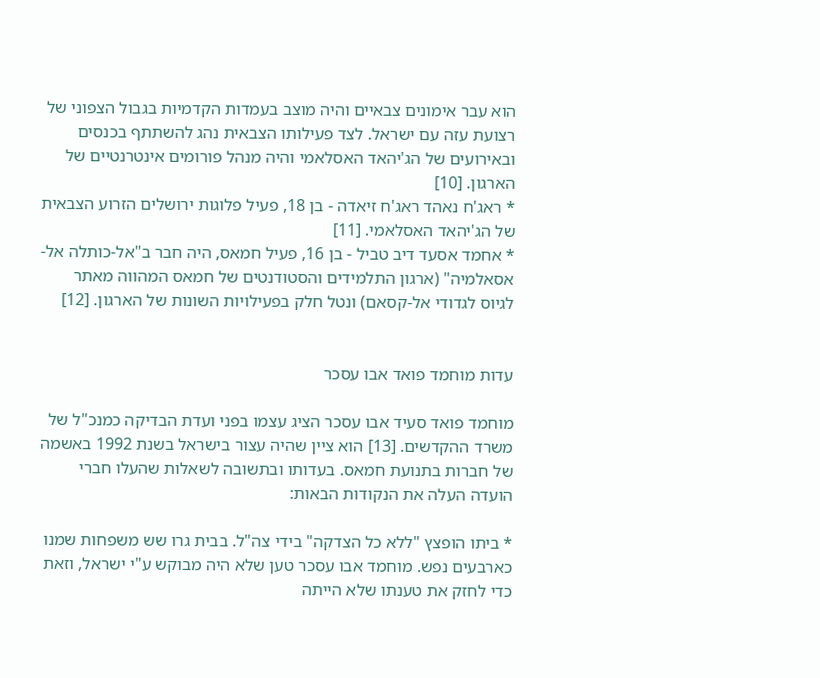הוא עבר אימונים צבאיים והיה מוצב בעמדות הקדמיות בגבול הצפוני של רצועת עזה עם ישראל. לצד פעילותו הצבאית נהג להשתתף בכנסים ובאירועים של הג'יהאד האסלאמי והיה מנהל פורומים אינטרנטיים של הארגון. [10]
* ראג'ח נאהד ראג'ח זיאדה - בן 18, פעיל פלוגות ירושלים הזרוע הצבאית של הג'יהאד האסלאמי. [11]
* אחמד אסעד דיב טביל - בן 16, פעיל חמאס, היה חבר ב"אל-כותלה אל-אסאלמיה" (ארגון התלמידים והסטודנטים של חמאס המהווה מאתר לגיוס לגדודי אל-קסאם) ונטל חלק בפעילויות השונות של הארגון. [12]


עדות מוחמד פואד אבו עסכר

מוחמד פואד סעיד אבו עסכר הציג עצמו בפני ועדת הבדיקה כמנכ"ל של משרד ההקדשים. [13] הוא ציין שהיה עצור בישראל בשנת 1992 באשמה של חברות בתנועת חמאס. בעדותו ובתשובה לשאלות שהעלו חברי הועדה העלה את הנקודות הבאות:

* ביתו הופצץ "ללא כל הצדקה" בידי צה"ל. בבית גרו שש משפחות שמנו כארבעים נפש. מוחמד אבו עסכר טען שלא היה מבוקש ע"י ישראל, וזאת כדי לחזק את טענתו שלא הייתה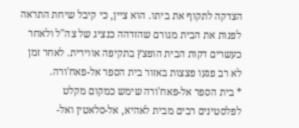הצדקה לתקוף את ביתו. הוא ציין, כי קיבל שיחת התראה לפנות את הבית מגורם שהזדהה כנציג של צה"ל ולאחר כעשרים דקות הבית הופצץ בתקיפה אווירית. לאחר זמן לא רב פגעו פצצות באזור בית הספר אל-פאח'ורה.
* בית הספר אל-פאח'ורה שימש כמקום מקלט לפלסטינים רבים מבית לאהיא, אל-סלאטין ואל-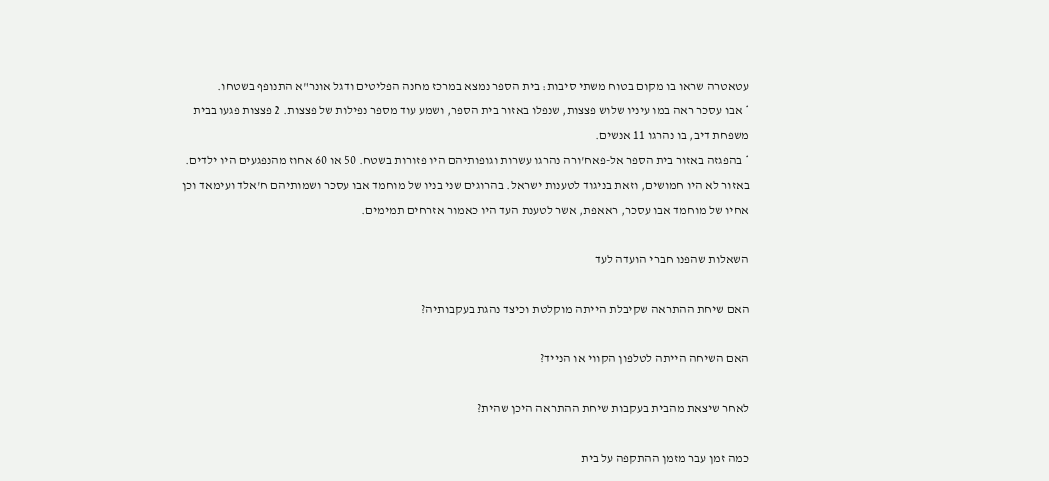עטאטרה שראו בו מקום בטוח משתי סיבות: בית הספר נמצא במרכז מחנה הפליטים ודגל אונר"א התנופף בשטחו.
* אבו עסכר ראה במו עיניו שלוש פצצות, שנפלו באזור בית הספר, ושמע עוד מספר נפילות של פצצות. 2 פצצות פגעו בבית משפחת דיב, בו נהרגו 11 אנשים.
* בהפגזה באזור בית הספר אל-פאח'ורה נהרגו עשרות וגופותיהם היו פזורות בשטח. 50 או 60 אחוז מהנפגעים היו ילדים. באזור לא היו חמושים, וזאת בניגוד לטענות ישראל. בהרוגים שני בניו של מוחמד אבו עסכר ושמותיהם ח'אלד ועימאד וכן אחיו של מוחמד אבו עסכר, ראאפת, אשר לטענת העד היו כאמור אזרחים תמימים.

השאלות שהפנו חברי הועדה לעד

האם שיחת ההתראה שקיבלת הייתה מוקלטת וכיצד נהגת בעקבותיה?

האם השיחה הייתה לטלפון הקווי או הנייד?

לאחר שיצאת מהבית בעקבות שיחת ההתראה היכן שהית?

כמה זמן עבר מזמן ההתקפה על בית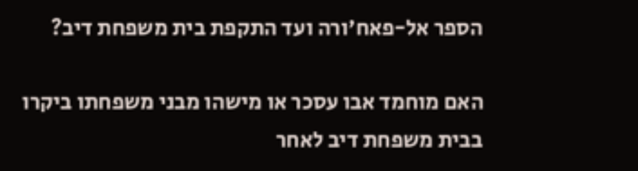הספר אל-פאח'ורה ועד התקפת בית משפחת דיב?

האם מוחמד אבו עסכר או מישהו מבני משפחתו ביקרו בבית משפחת דיב לאחר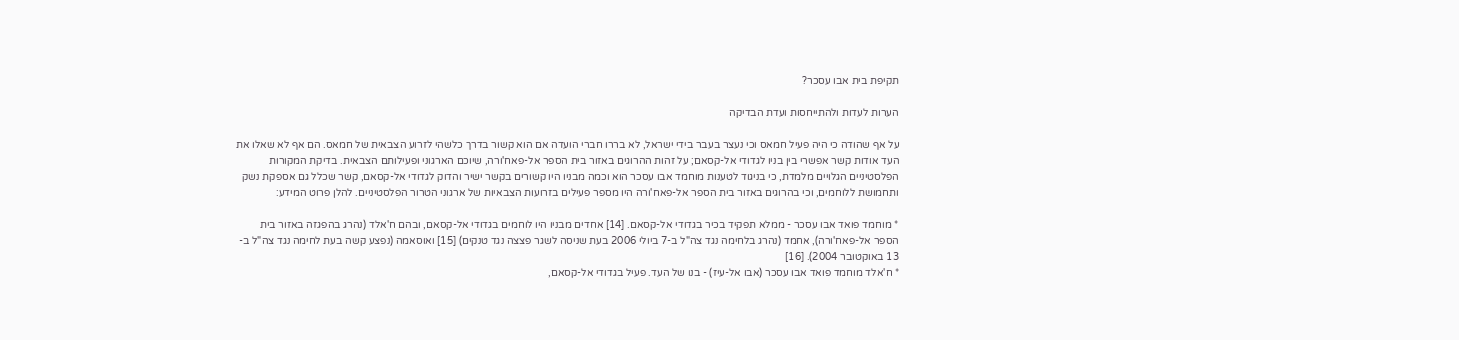תקיפת בית אבו עסכר?

הערות לעדות ולהתייחסות ועדת הבדיקה

על אף שהודה כי היה פעיל חמאס וכי נעצר בעבר בידי ישראל, לא בררו חברי הועדה אם הוא קשור בדרך כלשהי לזרוע הצבאית של חמאס. הם אף לא שאלו את העד אודות קשר אפשרי בין בניו לגדודי אל-קסאם; על זהות ההרוגים באזור בית הספר אל-פאח'ורה, שיוכם הארגוני ופעילותם הצבאית. בדיקת המקורות הפלסטיניים הגלויים מלמדת, כי בניגוד לטענות מוחמד אבו עסכר הוא וכמה מבניו היו קשורים בקשר ישיר והדוק לגדודי אל-קסאם, קשר שכלל גם אספקת נשק ותחמושת ללוחמים, וכי בהרוגים באזור בית הספר אל-פאח'ורה היו מספר פעילים בזרועות הצבאיות של ארגוני הטרור הפלסטיניים. להלן פרוט המידע:

* מוחמד פואד אבו עסכר - ממלא תפקיד בכיר בגדודי אל-קסאם. [14] אחדים מבניו היו לוחמים בגדודי אל-קסאם, ובהם ח'אלד (נהרג בהפגזה באזור בית הספר אל-פאח'ורה), אחמד (נהרג בלחימה נגד צה"ל ב-7 ביולי 2006 בעת שניסה לשגר פצצה נגד טנקים) [15] ואוסאמה (נפצע קשה בעת לחימה נגד צה"ל ב- 13 באוקטובר 2004). [16]
* ח'אלד מוחמד פואד אבו עסכר (אבו אל-עיז) - בנו של העד. פעיל בגדודי אל-קסאם,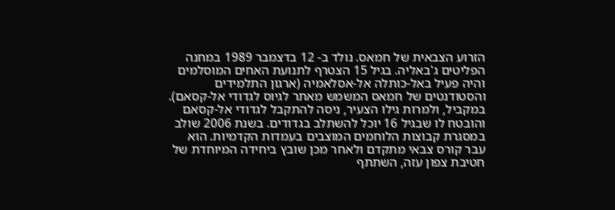הזרוע הצבאית של חמאס. נולד ב- 12 בדצמבר 1989 במחנה הפליטים ג'באליה. בגיל 15 הצטרף לתנועת האחים המוסלמים והיה פעיל באל-כותלה אל-אסלאמיה (ארגון התלמידים והסטודנטים של חמאס המשמש מאתר לגיוס לגדודי אל-קסאם). במקביל, ולמרות גילו הצעיר, ניסה להתקבל לגדודי אל-קסאם והובטח לו שבגיל 16 יוכל להשתלב בגדודים. בשנת 2006 שולב במסגרת קבוצות הלוחמים המוצבים בעמדות הקדמיות. הוא עבר קורס צבאי מתקדם ולאחר מכן שובץ ביחידה המיוחדת של חטיבת צפון עזה, השתתף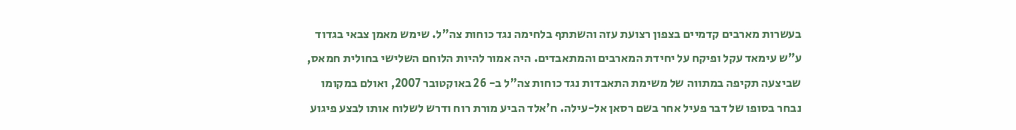בעשרות מארבים קדמיים בצפון רצועת עזה והשתתף בלחימה נגד כוחות צה"ל. שימש מאמן צבאי בגדוד ע"ש עימאד עקל ופיקח על יחידת המארבים והמתאבדים. היה אמור להיות הלוחם השלישי בחולית חמאס, שביצעה תקיפה במתווה של משימת התאבדות נגד כוחות צה"ל ב- 26 באוקטובר 2007, ואולם במקומו נבחר בסופו של דבר פעיל אחר בשם רסאן אל-עילה. ח'אלד הביע מורת רוח ודרש לשלוח אותו לבצע פיגוע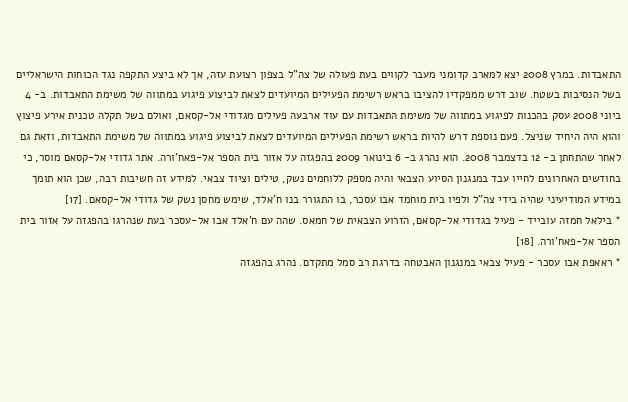התאבדות. במרץ 2008 יצא למארב קדומני מעבר לקווים בעת פעולה של צה"ל בצפון רצועת עזה, אך לא ביצע התקפה נגד הכוחות הישראליים בשל הנסיבות בשטח. שוב דרש ממפקדיו להציבו בראש רשימת הפעילים המיועדים לצאת לביצוע פיגוע במתווה של משימת התאבדות. ב- 4 ביוני 2008 עסק בהכנות לפיגוע במתווה של משימת התאבדות עם עוד ארבעה פעילים מגדודי אל-קסאם, ואולם בשל תקלה טכנית אירע פיצוץ והוא היה היחיד שניצל. פעם נוספת דרש להיות בראש רשימת הפעילים המיועדים לצאת לביצוע פיגוע במתווה של משימת התאבדות, וזאת גם לאחר שהתחתן ב- 12 בדצמבר 2008. הוא נהרג ב- 6 בינואר 2009 בהפגזה על אזור בית הספר אל-פאח'ורה. אתר גדודי אל-קסאם מוסר, כי בחודשים האחרונים לחייו עבד במנגנון הסיוע הצבאי והיה מספק ללוחמים נשק, טילים וציוד צבאי. למידע זה חשיבות רבה, שכן הוא תומך במידע המודיעיני שהיה בידי צה"ל ולפיו בית מוחמד אבו עסכר, בו התגורר בנו ח'אלד, שימש מחסן נשק של גדודי אל-קסאם. [17]
* בילאל חמזה עובייד - פעיל בגדודי אל-קסאם, הזרוע הצבאית של חמאס. שהה עם ח'אלד אבו אל-עסכר בעת שנהרגו בהפגזה על אזור בית הספר אל-פאח'ורה. [18]
* ראאפת אבו עסכר - פעיל צבאי במנגנון האבטחה בדרגת רב סמל מתקדם. נהרג בהפגזה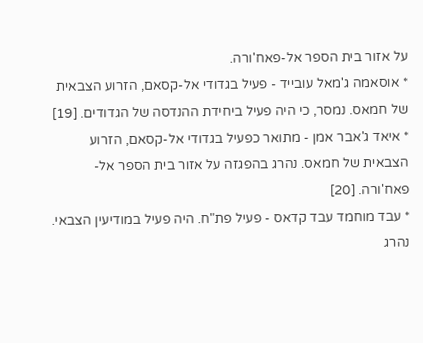על אזור בית הספר אל-פאח'ורה.
* אוסאמה ג'מאל עובייד - פעיל בגדודי אל-קסאם, הזרוע הצבאית של חמאס. נמסר, כי היה פעיל ביחידת ההנדסה של הגדודים. [19]
* איאד ג'אבר אמן - מתואר כפעיל בגדודי אל-קסאם, הזרוע הצבאית של חמאס. נהרג בהפגזה על אזור בית הספר אל-פאח'ורה. [20]
* עבד מוחמד עבד קדאס - פעיל פת"ח. היה פעיל במודיעין הצבאי. נהרג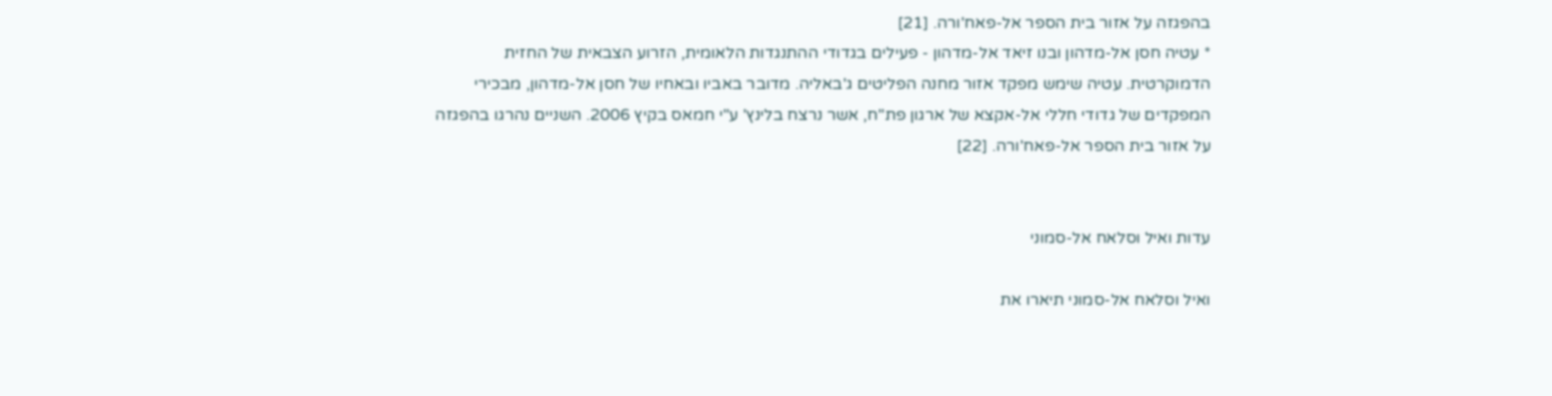בהפגזה על אזור בית הספר אל-פאח'ורה. [21]
* עטיה חסן אל-מדהון ובנו זיאד אל-מדהון - פעילים בגדודי ההתנגדות הלאומית, הזרוע הצבאית של החזית הדמוקרטית. עטיה שימש מפקד אזור מחנה הפליטים ג'באליה. מדובר באביו ובאחיו של חסן אל-מדהון, מבכירי המפקדים של גדודי חללי אל-אקצא של ארגון פת"ח, אשר נרצח בלינץ' ע"י חמאס בקיץ 2006. השניים נהרגו בהפגזה על אזור בית הספר אל-פאח'ורה. [22]


עדות ואיל וסלאח אל-סמוני

ואיל וסלאח אל-סמוני תיארו את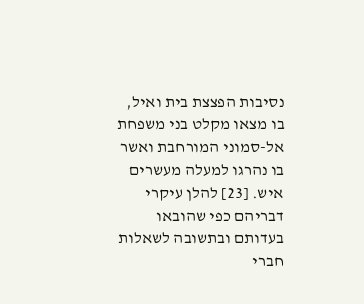נסיבות הפצצת בית ואיל, בו מצאו מקלט בני משפחת אל-סמוני המורחבת ואשר בו נהרגו למעלה מעשרים איש. [23] להלן עיקרי דבריהם כפי שהובאו בעדותם ובתשובה לשאלות חברי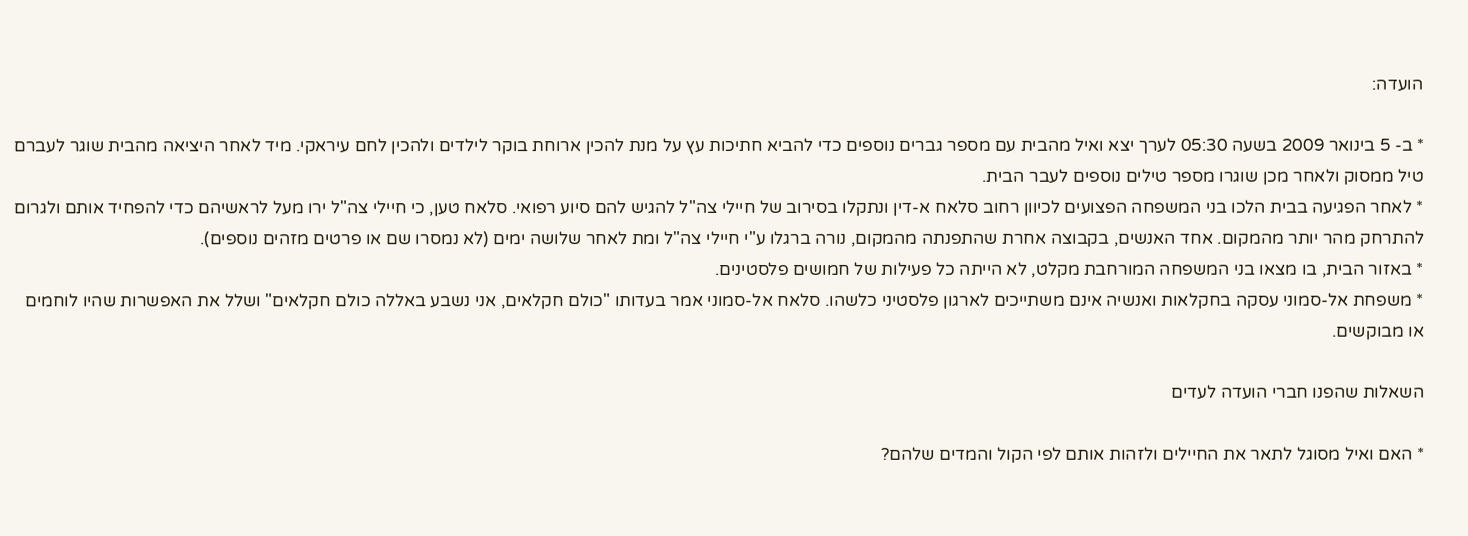הועדה:

* ב- 5 בינואר 2009 בשעה 05:30 לערך יצא ואיל מהבית עם מספר גברים נוספים כדי להביא חתיכות עץ על מנת להכין ארוחת בוקר לילדים ולהכין לחם עיראקי. מיד לאחר היציאה מהבית שוגר לעברם טיל ממסוק ולאחר מכן שוגרו מספר טילים נוספים לעבר הבית.
* לאחר הפגיעה בבית הלכו בני המשפחה הפצועים לכיוון רחוב סלאח א-דין ונתקלו בסירוב של חיילי צה"ל להגיש להם סיוע רפואי. סלאח טען, כי חיילי צה"ל ירו מעל לראשיהם כדי להפחיד אותם ולגרום להתרחק מהר יותר מהמקום. אחד האנשים, בקבוצה אחרת שהתפנתה מהמקום, נורה ברגלו ע"י חיילי צה"ל ומת לאחר שלושה ימים (לא נמסרו שם או פרטים מזהים נוספים).
* באזור הבית, בו מצאו בני המשפחה המורחבת מקלט, לא הייתה כל פעילות של חמושים פלסטינים.
* משפחת אל-סמוני עסקה בחקלאות ואנשיה אינם משתייכים לארגון פלסטיני כלשהו. סלאח אל-סמוני אמר בעדותו "כולם חקלאים, אני נשבע באללה כולם חקלאים" ושלל את האפשרות שהיו לוחמים או מבוקשים.

השאלות שהפנו חברי הועדה לעדים

* האם ואיל מסוגל לתאר את החיילים ולזהות אותם לפי הקול והמדים שלהם?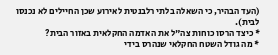(העד הבהיר, כי השאלה בלתי רלבנטית לאירוע שכן החיילים לא נכנסו לבית).
* כיצד הרסו כוחות צה"ל את האדמה החקלאית באזור הבית?
* מה גודל השטח החקלאי שנהרס בידי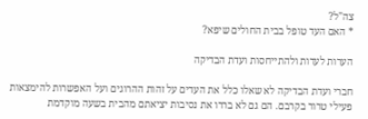צה"ל?
* האם העד טופל בבית החולים שיפא?

הערות לעדות ולהתייחסות ועדת הבדיקה

חברי ועדת הבדיקה לא שאלו כלל את העדים על זהות ההרוגים ועל האפשרות להימצאות פעילי טרור בקרבם. הם גם לא בררו את נסיבות יציאתם מהבית בשעה מוקדמת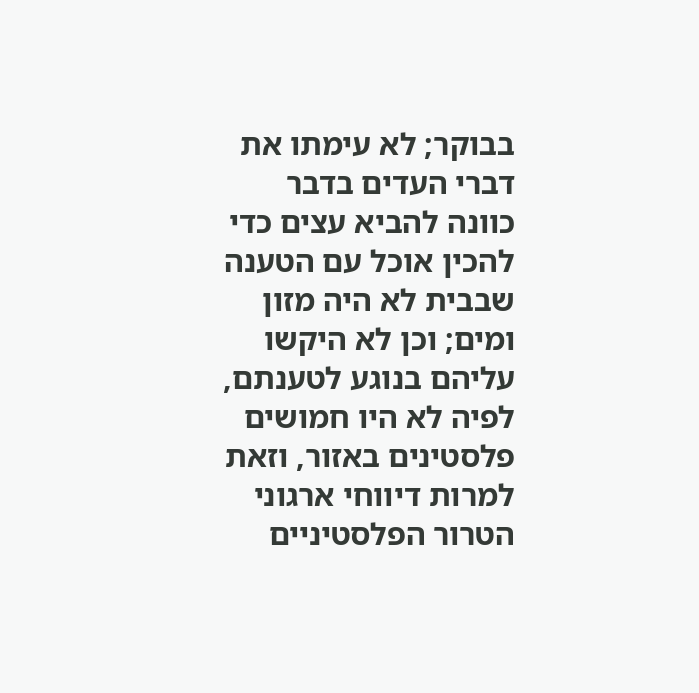בבוקר; לא עימתו את דברי העדים בדבר כוונה להביא עצים כדי להכין אוכל עם הטענה שבבית לא היה מזון ומים; וכן לא היקשו עליהם בנוגע לטענתם, לפיה לא היו חמושים פלסטינים באזור, וזאת למרות דיווחי ארגוני הטרור הפלסטיניים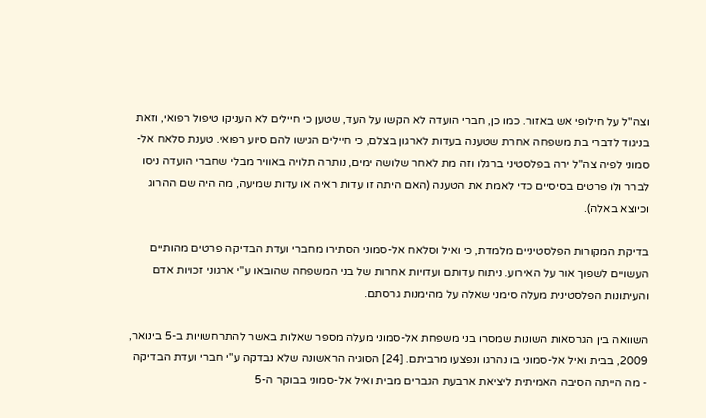וצה"ל על חילופי אש באזור. כמו כן, חברי הועדה לא הקשו על העד, שטען כי חיילים לא העניקו טיפול רפואי, וזאת בניגוד לדברי בת משפחה אחרת שטענה בעדות לארגון בצלם, כי חיילים הגישו להם סיוע רפואי. טענת סלאח אל-סמוני לפיה צה"ל ירה בפלסטיני ברגלו וזה מת לאחר שלושה ימים, נותרה תלויה באוויר מבלי שחברי הועדה ניסו לברר ולו פרטים בסיסיים כדי לאמת את הטענה (האם היתה זו עדות ראיה או עדות שמיעה, מה היה שם ההרוג וכיוצא באלה).

בדיקת המקורות הפלסטיניים מלמדת, כי ואיל וסלאח אל-סמוני הסתירו מחברי ועדת הבדיקה פרטים מהותיים העשויים לשפוך אור על האירוע. ניתוח עדותם ועדויות אחרות של בני המשפחה שהובאו ע"י ארגוני זכויות אדם והעיתונות הפלסטינית מעלה סימני שאלה על מהימנות גרסתם.

השוואה בין הגרסאות השונות שמסרו בני משפחת אל-סמוני מעלה מספר שאלות באשר להתרחשויות ב-5 בינואר, 2009, בבית ואיל אל-סמוני בו נהרגו ונפצעו מרביתם. [24] הסוגיה הראשונה שלא נבדקה ע"י חברי ועדת הבדיקה - מה הייתה הסיבה האמיתית ליציאת ארבעת הגברים מבית ואיל אל-סמוני בבוקר ה-5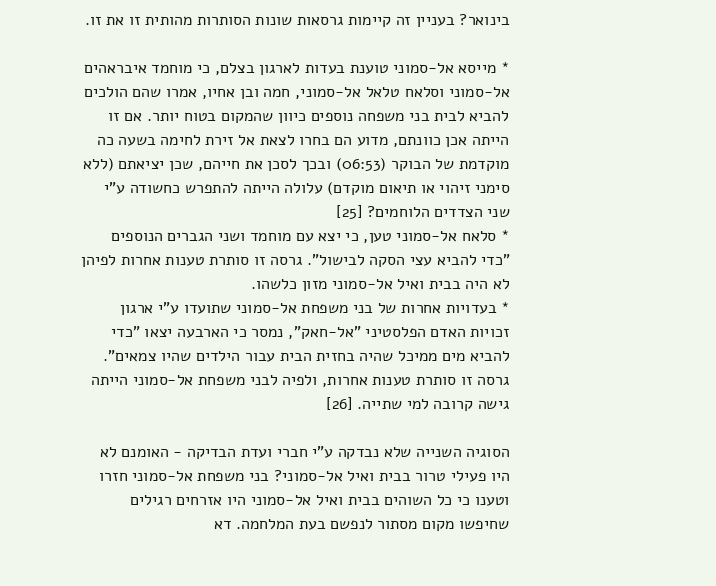בינואר? בעניין זה קיימות גרסאות שונות הסותרות מהותית זו את זו.

* מייסא אל-סמוני טוענת בעדות לארגון בצלם, כי מוחמד איבראהים אל-סמוני וסלאח טלאל אל-סמוני, חמה ובן אחיו, אמרו שהם הולכים להביא לבית בני משפחה נוספים כיוון שהמקום בטוח יותר. אם זו הייתה אכן כוונתם, מדוע הם בחרו לצאת אל זירת לחימה בשעה כה מוקדמת של הבוקר (06:53) ובכך לסכן את חייהם, שכן יציאתם (ללא סימני זיהוי או תיאום מוקדם) עלולה הייתה להתפרש כחשודה ע"י שני הצדדים הלוחמים? [25]
* סלאח אל-סמוני טען, כי יצא עם מוחמד ושני הגברים הנוספים "כדי להביא עצי הסקה לבישול". גרסה זו סותרת טענות אחרות לפיהן לא היה בבית ואיל אל-סמוני מזון כלשהו.
* בעדויות אחרות של בני משפחת אל-סמוני שתועדו ע"י ארגון זכויות האדם הפלסטיני "אל-חאק", נמסר כי הארבעה יצאו "כדי להביא מים ממיכל שהיה בחזית הבית עבור הילדים שהיו צמאים". גרסה זו סותרת טענות אחרות, ולפיה לבני משפחת אל-סמוני הייתה גישה קרובה למי שתייה. [26]

הסוגיה השנייה שלא נבדקה ע"י חברי ועדת הבדיקה - האומנם לא היו פעילי טרור בבית ואיל אל-סמוני? בני משפחת אל-סמוני חזרו וטענו כי כל השוהים בבית ואיל אל-סמוני היו אזרחים רגילים שחיפשו מקום מסתור לנפשם בעת המלחמה. דא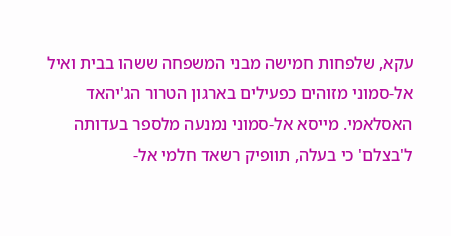עקא, שלפחות חמישה מבני המשפחה ששהו בבית ואיל אל-סמוני מזוהים כפעילים בארגון הטרור הג'יהאד האסלאמי. מייסא אל-סמוני נמנעה מלספר בעדותה ל'בצלם' כי בעלה, תוופיק רשאד חלמי אל-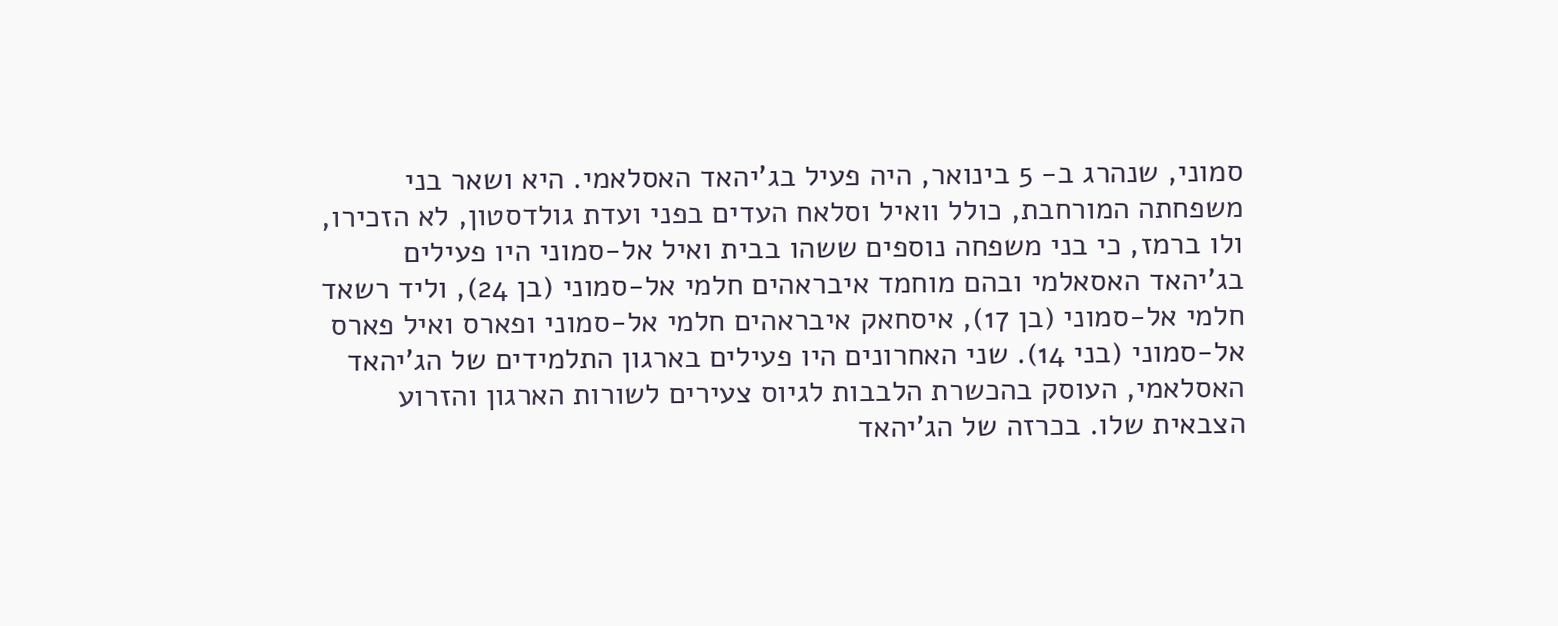סמוני, שנהרג ב- 5 בינואר, היה פעיל בג'יהאד האסלאמי. היא ושאר בני משפחתה המורחבת, כולל וואיל וסלאח העדים בפני ועדת גולדסטון, לא הזכירו, ולו ברמז, כי בני משפחה נוספים ששהו בבית ואיל אל-סמוני היו פעילים בג'יהאד האסאלמי ובהם מוחמד איבראהים חלמי אל-סמוני (בן 24), וליד רשאד חלמי אל-סמוני (בן 17), איסחאק איבראהים חלמי אל-סמוני ופארס ואיל פארס אל-סמוני (בני 14). שני האחרונים היו פעילים בארגון התלמידים של הג'יהאד האסלאמי, העוסק בהכשרת הלבבות לגיוס צעירים לשורות הארגון והזרוע הצבאית שלו. בכרזה של הג'יהאד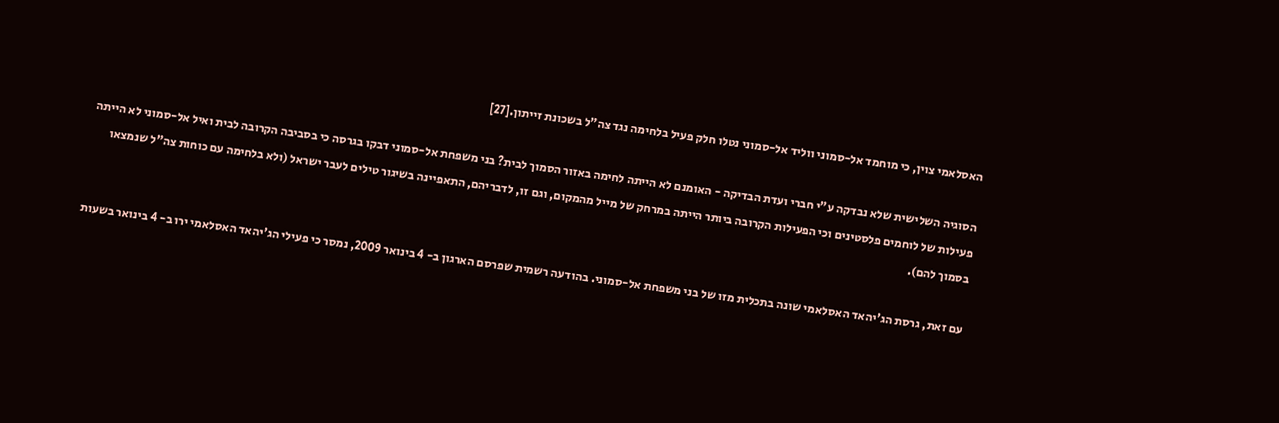האסלאמי צוין, כי מוחמד אל-סמוני ווליד אל-סמוני נטלו חלק פעיל בלחימה נגד צה"ל בשכונת זייתון.[27]

הסוגיה השלישית שלא נבדקה ע"י חברי ועדת הבדיקה - האומנם לא הייתה לחימה באזור הסמוך לבית? בני משפחת אל-סמוני דבקו בגרסה כי בסביבה הקרובה לבית ואיל אל-סמוני לא הייתה פעילות של לוחמים פלסטינים וכי הפעילות הקרובה ביותר הייתה במרחק של מייל מהמקום, וגם זו, לדבריהם, התאפיינה בשיגור טילים לעבר ישראל (ולא בלחימה עם כוחות צה"ל שנמצאו בסמוך להם).

עם זאת, גרסת הג'יהאד האסלאמי שונה בתכלית מזו של בני משפחת אל-סמוני. בהודעה רשמית שפרסם הארגון ב- 4 בינואר 2009, נמסר כי פעילי הג'יהאד האסלאמי ירו ב- 4 בינואר בשעות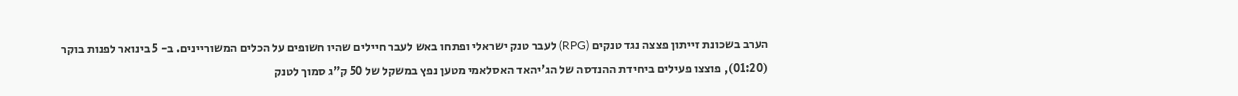הערב בשכונת זייתון פצצה נגד טנקים (RPG) לעבר טנק ישראלי ופתחו באש לעבר חיילים שהיו חשופים על הכלים המשוריינים. ב- 5 בינואר לפנות בוקר (01:20), פוצצו פעילים ביחידת ההנדסה של הג'יהאד האסלאמי מטען נפץ במשקל של 50 ק"ג סמוך לטנק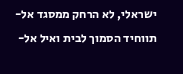ישראלי, לא הרחק ממסגד אל-תווחיד הסמוך לבית ואיל אל-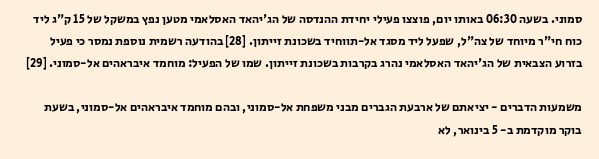סמוני. בשעה 06:30 באותו יום, פוצצו פעילי יחידת ההנדסה של הג'יהאד האסלאמי מטען נפץ במשקל של 15 ק"ג ליד כוח חי"ר מיוחד של צה"ל, שפעל ליד מסגד אל-תווחיד בשכונת זייתון. [28] בהודעה רשמית נוספת נמסר כי פעיל בזרוע הצבאית של הג'יהאד האסלאמי נהרג בקרבות בשכונת זייתון. שמו של הפעיל: מוחמד איבראהים אל-סמוני. [29]

משמעות הדברים - יציאתם של ארבעת הגברים מבני משפחת אל-סמוני, ובהם מוחמד איבראהים אל-סמוני, בשעת בוקר מוקדמת ב- 5 בינואר, לא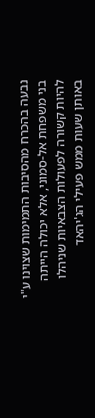נבעה בהכרח מהסיבות התמימות שצוינו ע"י בני משפחת אל-סמוני, אלא יכולה הייתה להיות קשורה לפעולות הצבאיות שניהלו באותן שעות ממש פעילי הג'יהאד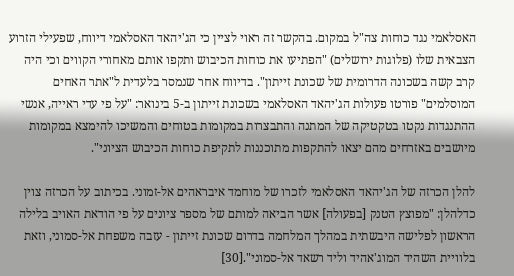האסלאמי נגד כוחות צה"ל במקום. בהקשר זה ראוי לציין כי הג'יהאד האסלאמי דיווח, שפעילי הזרוע הצבאית שלו (פלוגות ירושלים) "הפתיעו את כוחות הכיבוש ותקפו אותם מאחורי הקווים וכי היה קרב קשה בשכונה הדרומית של שכונת זייתון". בדיווח אחר שנמסר בלעדית ל"אתר האחים המוסלמים" פורטו פעולות הג'יהאד האסלאמי בשכונת זייתון ב-5 בינואר: "על פי עדי ראייה, אנשי ההתנגדות נקטו בטקטיקה של המתנה והתבצרות במקומות בטוחים והמשיכו להימצא במקומות מיושבים באזרחים מהם יצאו להתקפות מתוכננות לתקיפת כוחות הכיבוש הציוני".

להלן הכרזה של הג'יהאד האסלאמי לזכרו של מוחמד איבראהים אל-זמוני. בכיתוב על הכרזה צוין כדלהלן: "מפוצץ הטנק [בפעולה] אשר הביאה למותם של מספר ציונים על פי הודאת האויב בלילה הראשון לפלישה היבשתית במהלך המלחמה בדרום שכונת זייתון - עזבה משפחת אל-סמוני, וזאת בלוויית השהיד המוג'אהיד וליד רשאד אל-סמוני".[30]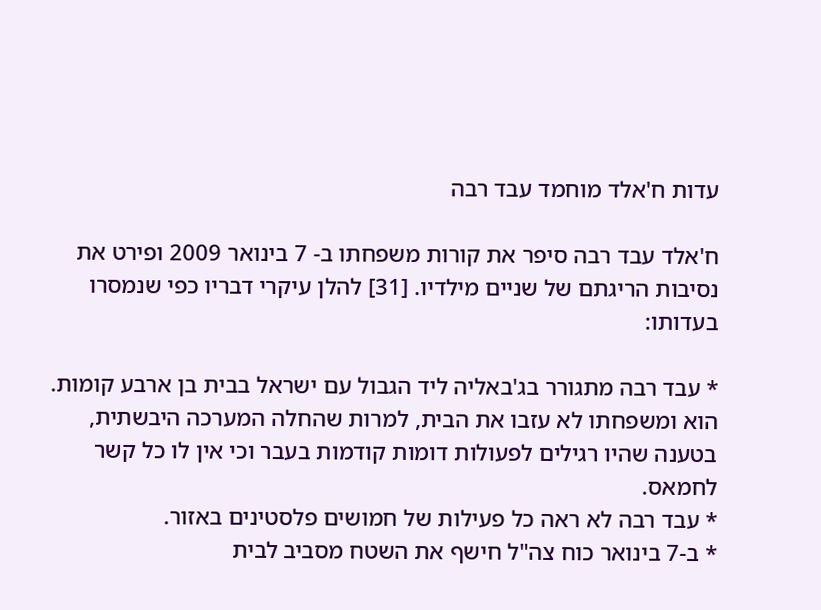עדות ח'אלד מוחמד עבד רבה

ח'אלד עבד רבה סיפר את קורות משפחתו ב- 7 בינואר 2009 ופירט את נסיבות הריגתם של שניים מילדיו. [31] להלן עיקרי דבריו כפי שנמסרו בעדותו:

* עבד רבה מתגורר בג'באליה ליד הגבול עם ישראל בבית בן ארבע קומות. הוא ומשפחתו לא עזבו את הבית, למרות שהחלה המערכה היבשתית, בטענה שהיו רגילים לפעולות דומות קודמות בעבר וכי אין לו כל קשר לחמאס.
* עבד רבה לא ראה כל פעילות של חמושים פלסטינים באזור.
* ב-7 בינואר כוח צה"ל חישף את השטח מסביב לבית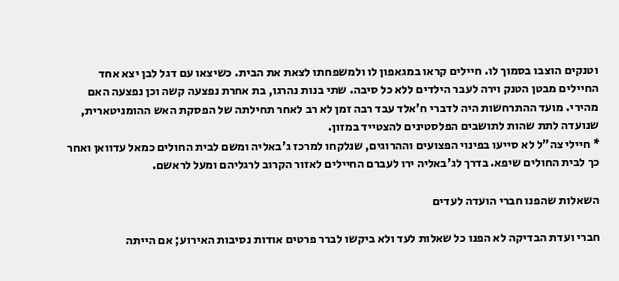וטנקים הוצבו בסמוך לו. חיילים קראו במגאפון לו ולמשפחתו לצאת את הבית. כשיצאו עם דגל לבן יצא אחד החיילים מבטן הטנק וירה לעבר הילדים ללא כל סיבה. שתי בנות נהרגו, בת אחרת נפצעה קשה וכן נפצעה האם מהירי. מועד ההתרחשות היה לדברי ח'אלד עבד רבה זמן לא רב לאחר תחילתה של הפסקת האש ההומניטארית, שנועדה לתת שהות לתושבים הפלסטינים להצטייד במזון.
* חיילי צה"ל לא סייעו בפינוי הפצועים וההרוגים, שנלקחו למרכז ג'באליה ומשם לבית החולים כמאל עדוואן ואחר כך לבית החולים שיפא. בדרך לג'באליה ירו לעברם החיילים לאזור הקרוב לרגליהם ומעל לראשם.

השאלות שהפנו חברי הועדה לעדים

חברי ועדת הבדיקה לא הפנו כל שאלות לעד ולא ביקשו לברר פרטים אודות נסיבות האירוע; אם הייתה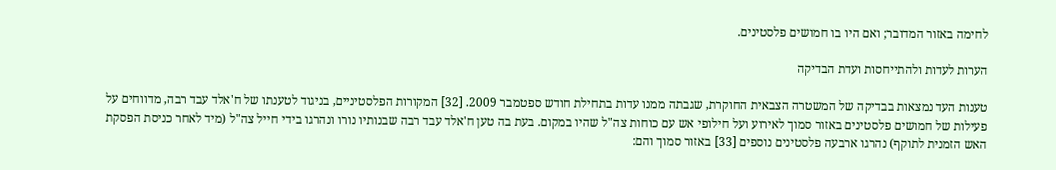לחימה באזור המדובר; ואם היו בו חמושים פלסטינים.

הערות לעדות ולהתייחסות ועדת הבדיקה

טענות העד נמצאות בבדיקה של המשטרה הצבאית החוקרת, שגבתה ממנו עדות בתחילת חודש ספטמבר 2009. [32] המקורות הפלסטיניים, בניגוד לטענתו של ח'אלד עבד רבה, מדווחים על פעילות של חמושים פלסטינים באזור סמוך לאירוע ועל חילופי אש עם כוחות צה"ל שהיו במקום. בעת בה טען ח'אלד עבד רבה שבנותיו נורו ונהרגו בידי חייל צה"ל (מיד לאחר כניסת הפסקת האש הזמנית לתוקף) נהרגו ארבעה פלסטינים נוספים [33] באזור סמוך והם: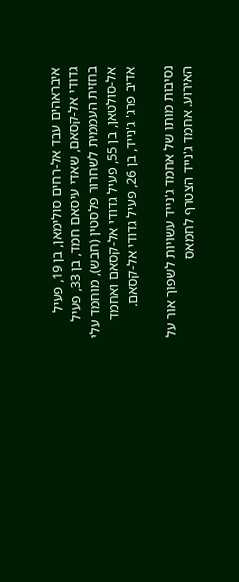איבראהים עבד אל-רחים סולימאן, בן 19, פעיל גדודי אל-קסאם, שאדי עיסאם חמד, בן 33, פעיל בחזית העממית לשחרור פלסטין (חבש), מוחמד עלי אל-סולטאן, בן 55, פעיל גדודי אל-קסאם ואחמד אדיב פרג' ג'נייד, בן 26, פעיל גדודי אל-קסאם.

נסיבות מותו של אחמד ג'נייד עשויות לשפוך אור על האירוע. אחמד ג'נייד הצטרף לחמאס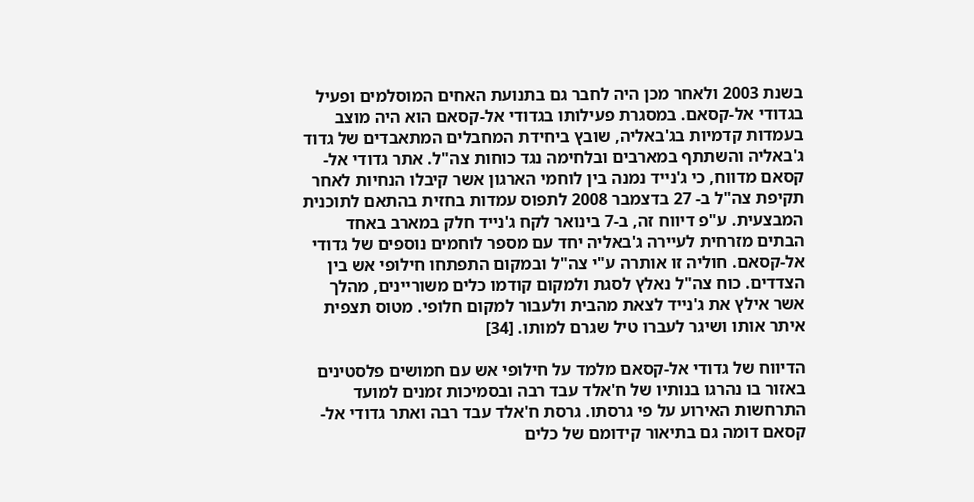בשנת 2003 ולאחר מכן היה לחבר גם בתנועת האחים המוסלמים ופעיל בגדודי אל-קסאם. במסגרת פעילותו בגדודי אל-קסאם הוא היה מוצב בעמדות קדמיות בג'באליה, שובץ ביחידת המחבלים המתאבדים של גדוד ג'באליה והשתתף במארבים ובלחימה נגד כוחות צה"ל. אתר גדודי אל-קסאם מדווח, כי ג'נייד נמנה בין לוחמי הארגון אשר קיבלו הנחיות לאחר תקיפת צה"ל ב- 27 בדצמבר 2008 לתפוס עמדות בחזית בהתאם לתוכנית המבצעית. ע"פ דיווח זה, ב-7 בינואר לקח ג'נייד חלק במארב באחד הבתים מזרחית לעיירה ג'באליה יחד עם מספר לוחמים נוספים של גדודי אל-קסאם. חוליה זו אותרה ע"י צה"ל ובמקום התפתחו חילופי אש בין הצדדים. כוח צה"ל נאלץ לסגת ולמקום קודמו כלים משוריינים, מהלך אשר אילץ את ג'נייד לצאת מהבית ולעבור למקום חלופי. מטוס תצפית איתר אותו ושיגר לעברו טיל שגרם למותו. [34]

הדיווח של גדודי אל-קסאם מלמד על חילופי אש עם חמושים פלסטינים באזור בו נהרגו בנותיו של ח'אלד עבד רבה ובסמיכות זמנים למועד התרחשות האירוע על פי גרסתו. גרסת ח'אלד עבד רבה ואתר גדודי אל-קסאם דומה גם בתיאור קידומם של כלים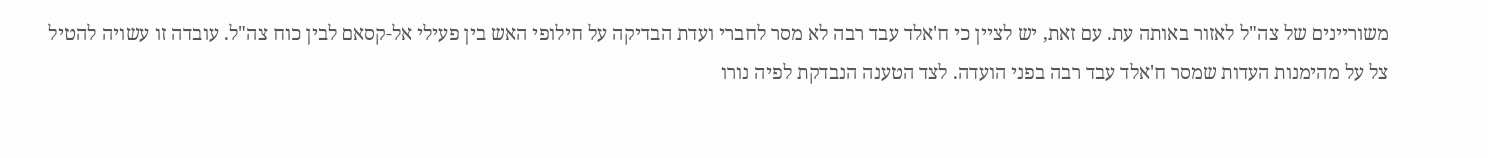משוריינים של צה"ל לאזור באותה עת. עם זאת, יש לציין כי ח'אלד עבד רבה לא מסר לחברי ועדת הבדיקה על חילופי האש בין פעילי אל-קסאם לבין כוח צה"ל. עובדה זו עשויה להטיל צל על מהימנות העדות שמסר ח'אלד עבד רבה בפני הועדה. לצד הטענה הנבדקת לפיה נורו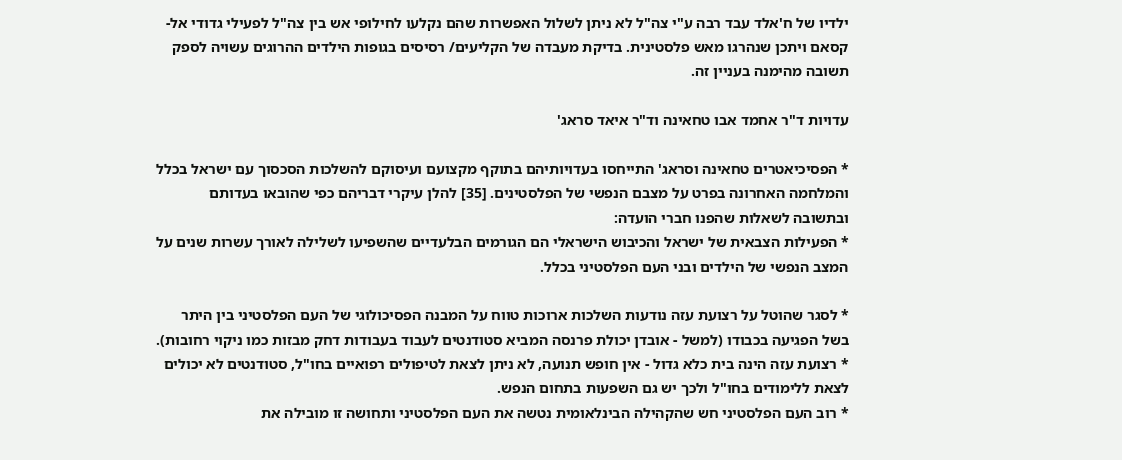ילדיו של ח'אלד עבד רבה ע"י צה"ל לא ניתן לשלול האפשרות שהם נקלעו לחילופי אש בין צה"ל לפעילי גדודי אל-קסאם ויתכן שנהרגו מאש פלסטינית. בדיקת מעבדה של הקליעים/ רסיסים בגופות הילדים ההרוגים עשויה לספק תשובה מהימנה בעניין זה.

עדויות ד"ר אחמד אבו טחאינה וד"ר איאד סראג'

* הפסיכיאטרים טחאינה וסראג' התייחסו בעדויותיהם בתוקף מקצועם ועיסוקם להשלכות הסכסוך עם ישראל בכלל והמלחמה האחרונה בפרט על מצבם הנפשי של הפלסטינים. [35] להלן עיקרי דבריהם כפי שהובאו בעדותם ובתשובה לשאלות שהפנו חברי הועדה:
* הפעילות הצבאית של ישראל והכיבוש הישראלי הם הגורמים הבלעדיים שהשפיעו לשלילה לאורך עשרות שנים על המצב הנפשי של הילדים ובני העם הפלסטיני בכלל.

* לסגר שהוטל על רצועת עזה נודעות השלכות ארוכות טווח על המבנה הפסיכולוגי של העם הפלסטיני בין היתר בשל הפגיעה בכבודו (למשל - אובדן יכולת פרנסה המביא סטודנטים לעבוד בעבודות דחק מבזות כמו ניקוי רחובות).
* רצועת עזה הינה בית כלא גדול - אין חופש תנועה, לא ניתן לצאת לטיפולים רפואיים בחו"ל, סטודנטים לא יכולים לצאת ללימודים בחו"ל ולכך יש גם השפעות בתחום הנפש.
* רוב העם הפלסטיני חש שהקהילה הבינלאומית נטשה את העם הפלסטיני ותחושה זו מובילה את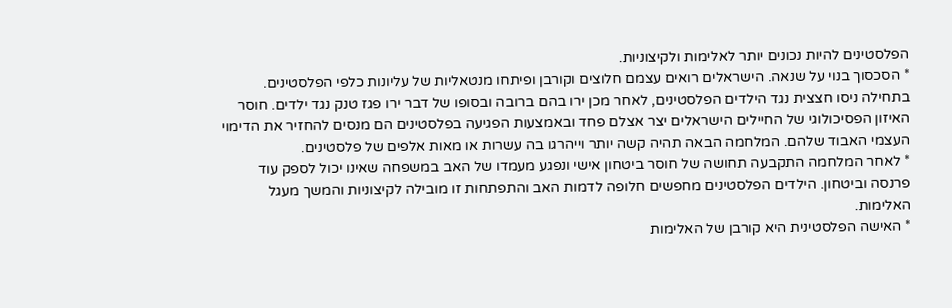הפלסטינים להיות נכונים יותר לאלימות ולקיצוניות.
* הסכסוך בנוי על שנאה. הישראלים רואים עצמם חלוצים וקורבן ופיתחו מנטאליות של עליונות כלפי הפלסטינים. בתחילה ניסו חצצית נגד הילדים הפלסטינים, לאחר מכן ירו בהם ברובה ובסופו של דבר ירו פגז טנק נגד ילדים. חוסר האיזון הפסיכולוגי של החיילים הישראלים יצר אצלם פחד ובאמצעות הפגיעה בפלסטינים הם מנסים להחזיר את הדימוי העצמי האבוד שלהם. המלחמה הבאה תהיה קשה יותר וייהרגו בה עשרות או מאות אלפים של פלסטינים.
* לאחר המלחמה התקבעה תחושה של חוסר ביטחון אישי ונפגע מעמדו של האב במשפחה שאינו יכול לספק עוד פרנסה וביטחון. הילדים הפלסטינים מחפשים חלופה לדמות האב והתפתחות זו מובילה לקיצוניות והמשך מעגל האלימות.
* האישה הפלסטינית היא קורבן של האלימות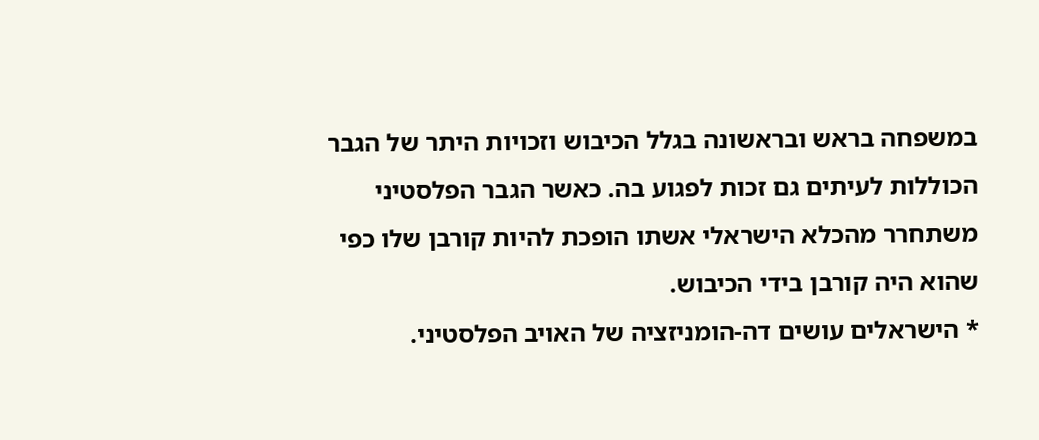במשפחה בראש ובראשונה בגלל הכיבוש וזכויות היתר של הגבר הכוללות לעיתים גם זכות לפגוע בה. כאשר הגבר הפלסטיני משתחרר מהכלא הישראלי אשתו הופכת להיות קורבן שלו כפי שהוא היה קורבן בידי הכיבוש.
* הישראלים עושים דה-הומניזציה של האויב הפלסטיני.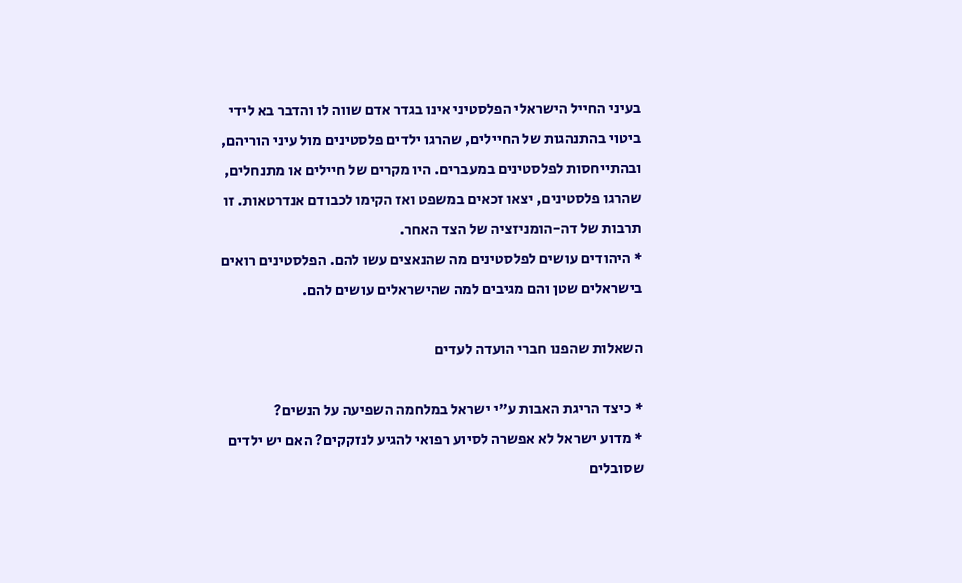בעיני החייל הישראלי הפלסטיני אינו בגדר אדם שווה לו והדבר בא לידי ביטוי בהתנהגות של החיילים, שהרגו ילדים פלסטינים מול עיני הוריהם, ובהתייחסות לפלסטינים במעברים. היו מקרים של חיילים או מתנחלים, שהרגו פלסטינים, יצאו זכאים במשפט ואז הקימו לכבודם אנדרטאות. זו תרבות של דה-הומניזציה של הצד האחר.
* היהודים עושים לפלסטינים מה שהנאצים עשו להם. הפלסטינים רואים בישראלים שטן והם מגיבים למה שהישראלים עושים להם.

השאלות שהפנו חברי הועדה לעדים

* כיצד הריגת האבות ע"י ישראל במלחמה השפיעה על הנשים?
* מדוע ישראל לא אפשרה לסיוע רפואי להגיע לנזקקים? האם יש ילדים שסובלים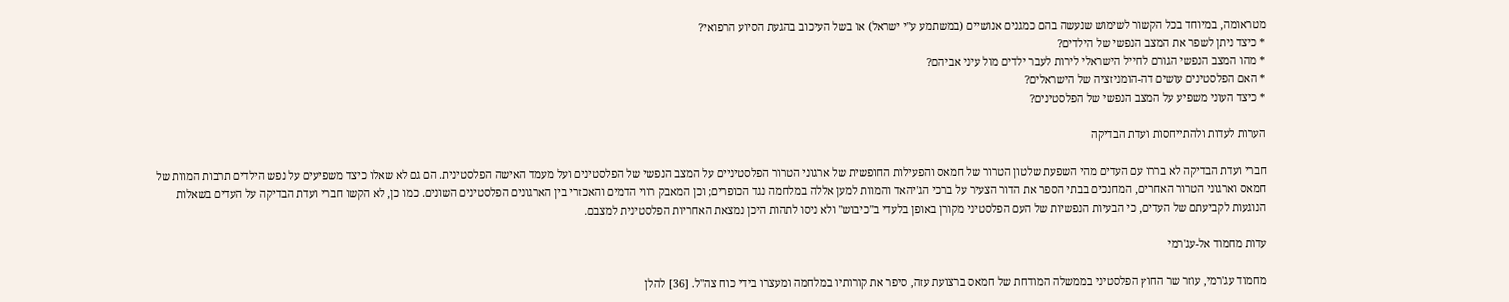מטראומה, במיוחד בכל הקשור לשימוש שנעשה בהם כמגנים אנושיים (במשתמע ע"י ישראל) או בשל העיכוב בהגעת הסיוע הרפואי?
* כיצד ניתן לשפר את המצב הנפשי של הילדים?
* מהו המצב הנפשי הגורם לחייל הישראלי לירות לעבר ילדים מול עיני אביהם?
* האם הפלסטינים עושים דה-הומניזציה של הישראלים?
* כיצד העוני משפיע על המצב הנפשי של הפלסטינים?

הערות לעדות ולהתייחסות ועדת הבדיקה

חברי ועדת הבדיקה לא בררו עם העדים מהי השפעת שלטון הטרור של חמאס והפעילות החופשית של ארגוני הטרור הפלסטיניים על המצב הנפשי של הפלסטינים ועל מעמד האישה הפלסטינית. הם גם לא שאלו כיצד משפיעים על נפש הילדים תרבות המוות של חמאס וארגוני הטרור האחרים, המחנכים בבתי הספר את הדור הצעיר על ברכי הג'יהאד והמוות למען אללה במלחמה נגד הכופרים; וכן המאבק רווי הדמים והאכזרי בין הארגונים הפלסטינים השונים. כמו כן, לא הקשו חברי ועדת הבדיקה על העדים בשאלות הנוגעות לקביעתם של העדים, כי הבעיות הנפשיות של העם הפלסטיני מקורן באופן בלעדי ב"כיבוש" ולא ניסו לתהות היכן נמצאת האחריות הפלסטינית למצבם.

עדות מחמוד אל-עג'רמי

מחמוד עג'רמי, עוזר שר החוץ הפלסטיני בממשלה המודחת של חמאס ברצועת עזה, סיפר את קורותיו במלחמה ומעצרו בידי כוח צה"ל. [36] להלן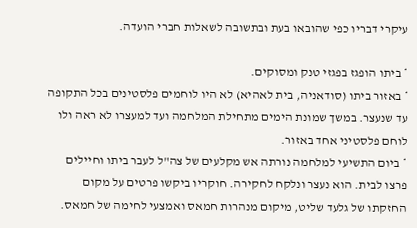עיקרי דבריו כפי שהובאו בעת ובתשובה לשאלות חברי הועדה.

* ביתו הופגז בפגזי טנק ומסוקים.
* באזור ביתו (סודאניה, בית לאהיא) לא היו לוחמים פלסטינים בכל התקופה עד שנעצר. במשך שמונת הימים מתחילת המלחמה ועד למעצרו לא ראה ולו לוחם פלסטיני אחד באזור.
* ביום התשיעי למלחמה נורתה אש מקלעים של צה"ל לעבר ביתו וחיילים פרצו לבית. הוא נעצר ונלקח לחקירה. חוקריו ביקשו פרטים על מקום החזקתו של גלעד שליט, מיקום מנהרות חמאס ואמצעי לחימה של חמאס.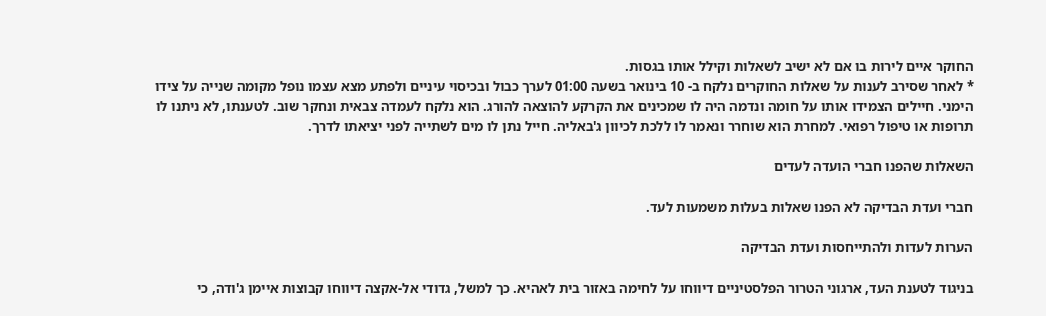החוקר איים לירות בו אם לא ישיב לשאלות וקילל אותו בגסות.
* לאחר שסירב לענות על שאלות החוקרים נלקח ב- 10 בינואר בשעה 01:00 לערך כבול ובכיסוי עיניים ולפתע מצא עצמו נופל מקומה שנייה על צידו הימני. חיילים הצמידו אותו על חומה ונדמה היה לו שמכינים את הקרקע להוצאה להורג. הוא נלקח לעמדה צבאית ונחקר שוב. לטענתו, לא ניתנו לו תרופות או טיפול רפואי. למחרת הוא שוחרר ונאמר לו ללכת לכיוון ג'באליה. חייל נתן לו מים לשתייה לפני יציאתו לדרך.

השאלות שהפנו חברי הועדה לעדים

חברי ועדת הבדיקה לא הפנו שאלות בעלות משמעות לעד.

הערות לעדות ולהתייחסות ועדת הבדיקה

בניגוד לטענת העד, ארגוני הטרור הפלסטיניים דיווחו על לחימה באזור בית לאהיא. כך למשל, גדודי אל-אקצה דיווחו קבוצות איימן ג'ודה, כי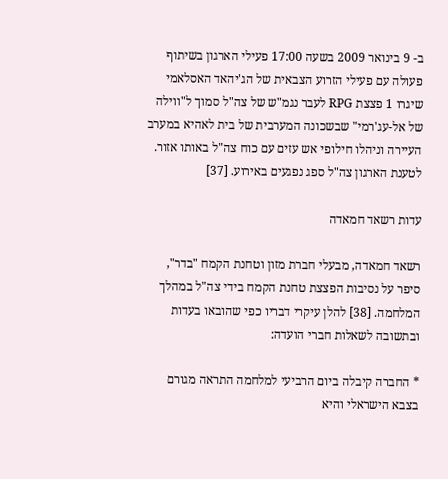ב- 9 בינואר 2009 בשעה 17:00 פעילי הארגון בשיתוף פעולה עם פעילי הזרוע הצבאית של הג'יהאד האסלאמי שיגרו 1 פצצת RPG לעבר נגמ"ש של צה"ל סמוך ל"ווילה של אל-עג'רמי" שבשכונה המערבית של בית לאהיא במערב העיירה וניהלו חילופי אש עזים עם כוח צה"ל באותו אזור. לטענת הארגון צה"ל ספג נפגעים באירוע. [37]

עדות רשאד חמאדה

רשאד חמאדה, מבעלי חברת מזון וטחנת הקמח "בדר", סיפר על נסיבות הפצצת טחנת הקמח בידי צה"ל במהלך המלחמה. [38] להלן עיקרי דבריו כפי שהובאו בעדות ובתשובה לשאלות חברי הועדה:

* החברה קיבלה ביום הרביעי למלחמה התראה מגורם בצבא הישראלי והיא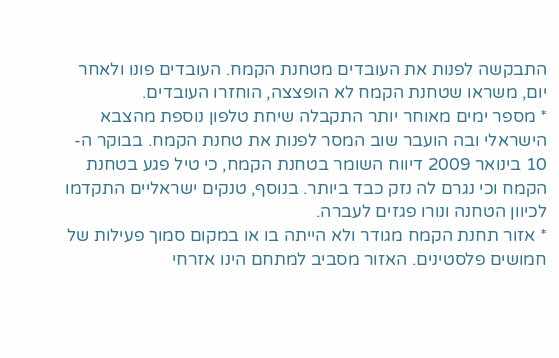התבקשה לפנות את העובדים מטחנת הקמח. העובדים פונו ולאחר יום, משראו שטחנת הקמח לא הופצצה, הוחזרו העובדים.
* מספר ימים מאוחר יותר התקבלה שיחת טלפון נוספת מהצבא הישראלי ובה הועבר שוב המסר לפנות את טחנת הקמח. בבוקר ה- 10 בינואר 2009 דיווח השומר בטחנת הקמח, כי טיל פגע בטחנת הקמח וכי נגרם לה נזק כבד ביותר. בנוסף, טנקים ישראליים התקדמו לכיוון הטחנה ונורו פגזים לעברה.
* אזור תחנת הקמח מגודר ולא הייתה בו או במקום סמוך פעילות של חמושים פלסטינים. האזור מסביב למתחם הינו אזרחי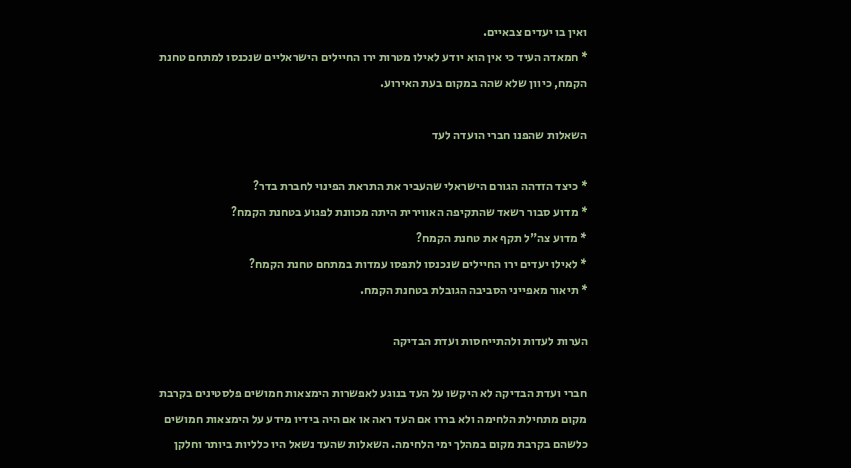ואין בו יעדים צבאיים.
* חמאדה העיד כי אין הוא יודע לאילו מטרות ירו החיילים הישראליים שנכנסו למתחם טחנת הקמח, כיוון שלא שהה במקום בעת האירוע.

השאלות שהפנו חברי הועדה לעד

* כיצד הזדהה הגורם הישראלי שהעביר את התראת הפינוי לחברת בדר?
* מדוע סבור רשאד שהתקיפה האווירית היתה מכוונת לפגוע בטחנת הקמח?
* מדוע צה"ל תקף את טחנת הקמח?
* לאילו יעדים ירו החיילים שנכנסו לתפסו עמדות במתחם טחנת הקמח?
* תיאור מאפייני הסביבה הגובלת בטחנת הקמח.

הערות לעדות ולהתייחסות ועדת הבדיקה

חברי ועדת הבדיקה לא היקשו על העד בנוגע לאפשרות הימצאות חמושים פלסטינים בקרבת מקום מתחילת הלחימה ולא בררו אם העד ראה או אם היה בידיו מידע על הימצאות חמושים כלשהם בקרבת מקום במהלך ימי הלחימה. השאלות שהעד נשאל היו כלליות ביותר וחלקן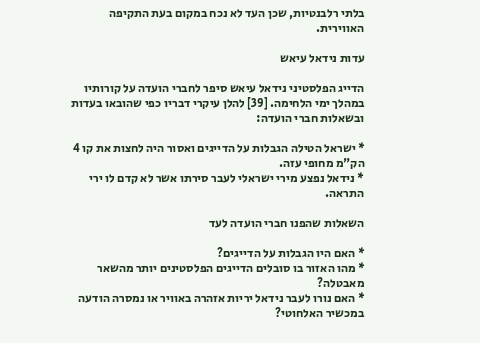בלתי רלבנטיות, שכן העד לא נכח במקום בעת התקיפה האווירית.

עדות נידאל עיאש

הדייג הפלסטיני נידאל עיאש סיפר לחברי הועדה על קורותיו במהלך ימי הלחימה. [39] להלן עיקרי דבריו כפי שהובאו בעדות ובשאלות חברי הועדה:

* ישראל הטילה הגבלות על הדייגים ואסור היה לחצות את קו 4 הק"מ מחופי עזה.
* נידאל נפצע מירי ישראלי לעבר סירתו אשר לא קדם לו ירי התראה.

השאלות שהפנו חברי הועדה לעד

* האם היו הגבלות על הדייגים?
* מהו האזור בו סובלים הדייגים הפלסטינים יותר מהשאר מאבטלה?
* האם נורו לעבר נידאל יריות אזהרה באוויר או נמסרה הודעה במכשיר האלחוטי?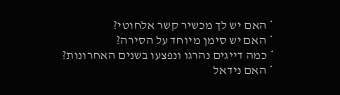* האם יש לך מכשיר קשר אלחוטי?
* האם יש סימן מיוחד על הסירה?
* כמה דייגים נהרגו ונפצעו בשנים האחרונות?
* האם נידאל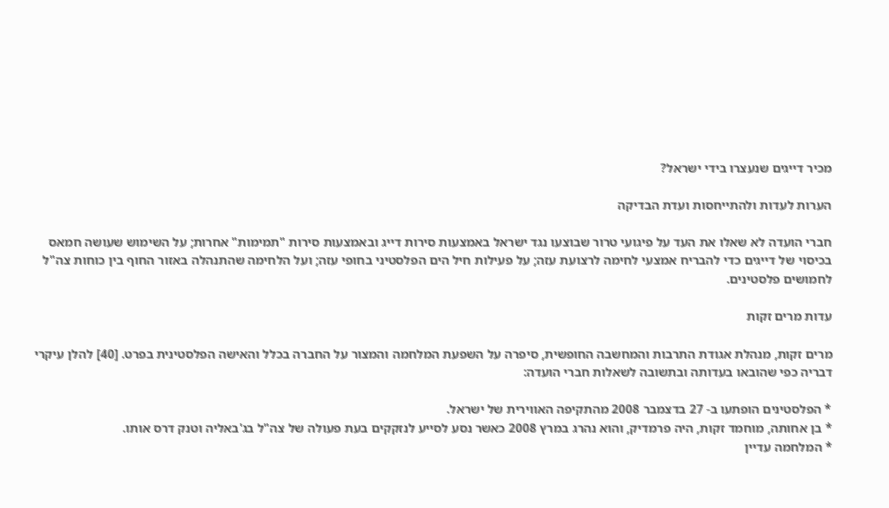מכיר דייגים שנעצרו בידי ישראל?

הערות לעדות ולהתייחסות ועדת הבדיקה

חברי הועדה לא שאלו את העד על פיגועי טרור שבוצעו נגד ישראל באמצעות סירות דייג ובאמצעות סירות "תמימות" אחרות; על השימוש שעושה חמאס בכיסוי של דייגים כדי להבריח אמצעי לחימה לרצועת עזה; על פעילות חיל הים הפלסטיני בחופי עזה; ועל הלחימה שהתנהלה באזור החוף בין כוחות צה"ל לחמושים פלסטינים.

עדות מרים זקות

מרים זקות, מנהלת אגודת התרבות והמחשבה החופשית, סיפרה על השפעת המלחמה והמצור על החברה בכלל והאישה הפלסטינית בפרט. [40] להלן עיקרי דבריה כפי שהובאו בעדותה ובתשובה לשאלות חברי הועדה:

* הפלסטינים הופתעו ב- 27 בדצמבר 2008 מהתקיפה האווירית של ישראל.
* בן אחותה, מוחמד זקות, היה פרמדיק, והוא נהרג במרץ 2008 כאשר נסע לסייע לנזקקים בעת פעולה של צה"ל בג'באליה וטנק דרס אותו.
* המלחמה עדיין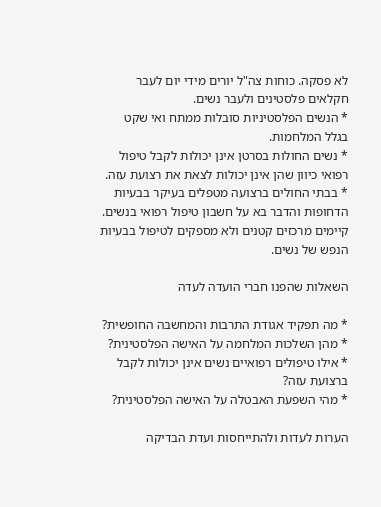לא פסקה. כוחות צה"ל יורים מידי יום לעבר חקלאים פלסטינים ולעבר נשים.
* הנשים הפלסטיניות סובלות ממתח ואי שקט בגלל המלחמות.
* נשים החולות בסרטן אינן יכולות לקבל טיפול רפואי כיוון שהן אינן יכולות לצאת את רצועת עזה.
* בבתי החולים ברצועה מטפלים בעיקר בבעיות הדחופות והדבר בא על חשבון טיפול רפואי בנשים. קיימים מרכזים קטנים ולא מספקים לטיפול בבעיות הנפש של נשים.

השאלות שהפנו חברי הועדה לעדה

* מה תפקיד אגודת התרבות והמחשבה החופשית?
* מהן השלכות המלחמה על האישה הפלסטינית?
* אילו טיפולים רפואיים נשים אינן יכולות לקבל ברצועת עזה?
* מהי השפעת האבטלה על האישה הפלסטינית?

הערות לעדות ולהתייחסות ועדת הבדיקה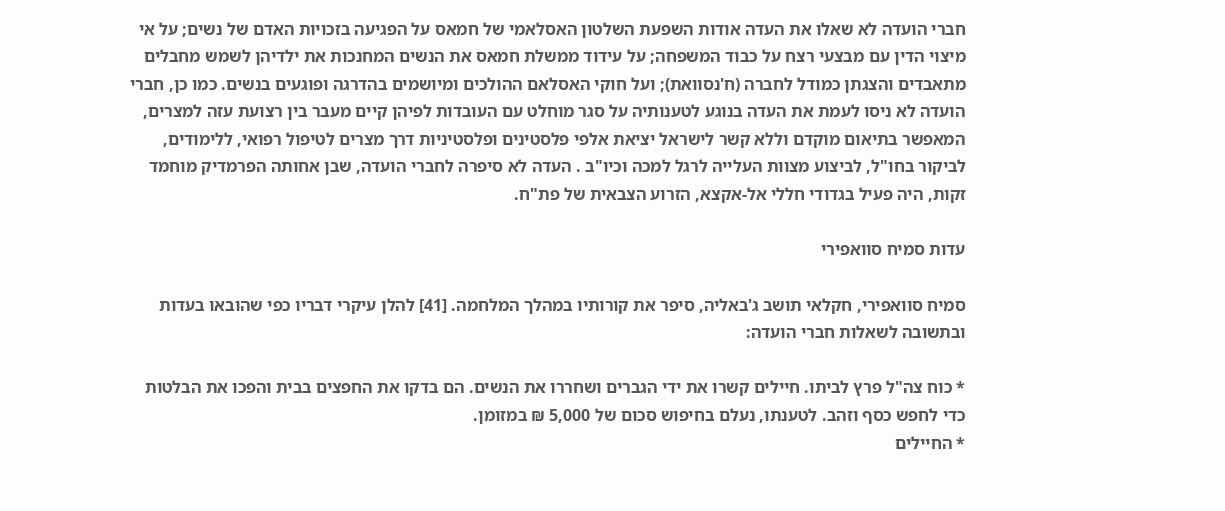חברי הועדה לא שאלו את העדה אודות השפעת השלטון האסלאמי של חמאס על הפגיעה בזכויות האדם של נשים; על אי מיצוי הדין עם מבצעי רצח על כבוד המשפחה; על עידוד ממשלת חמאס את הנשים המחנכות את ילדיהן לשמש מחבלים מתאבדים והצגתן כמודל לחברה (ח'נסוואת); ועל חוקי האסלאם ההולכים ומיושמים בהדרגה ופוגעים בנשים. כמו כן, חברי הועדה לא ניסו לעמת את העדה בנוגע לטענותיה על סגר מוחלט עם העובדות לפיהן קיים מעבר בין רצועת עזה למצרים, המאפשר בתיאום מוקדם וללא קשר לישראל יציאת אלפי פלסטינים ופלסטיניות דרך מצרים לטיפול רפואי, ללימודים, לביקור בחו"ל, לביצוע מצוות העלייה לרגל למכה וכיו"ב . העדה לא סיפרה לחברי הועדה, שבן אחותה הפרמדיק מוחמד זקות, היה פעיל בגדודי חללי אל-אקצא, הזרוע הצבאית של פת"ח.

עדות סמיח סוואפירי

סמיח סוואפירי, חקלאי תושב ג'באליה, סיפר את קורותיו במהלך המלחמה. [41] להלן עיקרי דבריו כפי שהובאו בעדות ובתשובה לשאלות חברי הועדה:

* כוח צה"ל פרץ לביתו. חיילים קשרו את ידי הגברים ושחררו את הנשים. הם בדקו את החפצים בבית והפכו את הבלטות כדי לחפש כסף וזהב. לטענתו, נעלם בחיפוש סכום של 5,000 ₪ במזומן.
* החיילים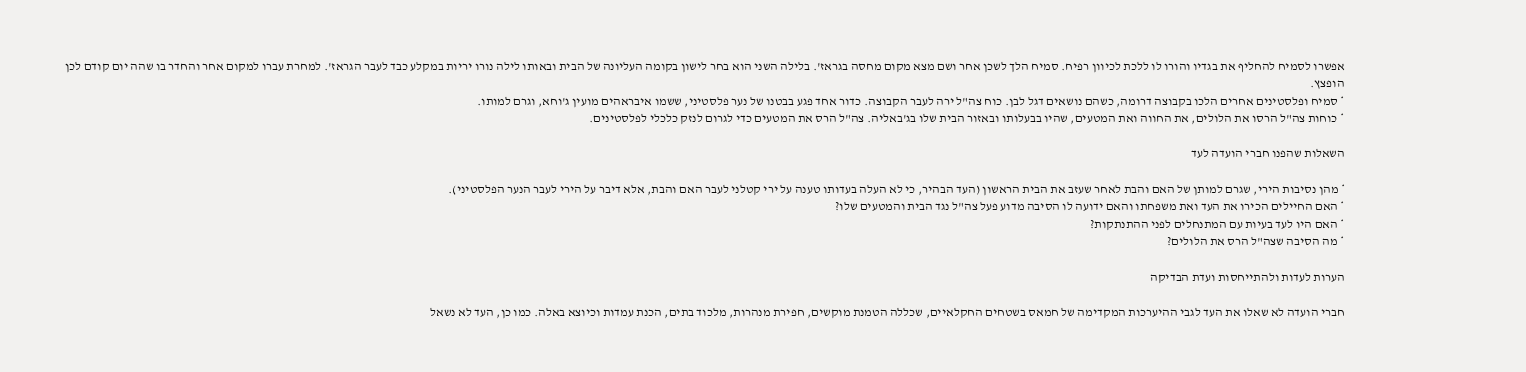אפשרו לסמיח להחליף את בגדיו והורו לו ללכת לכיוון רפיח. סמיח הלך לשכן אחר ושם מצא מקום מחסה בגראז'. בלילה השני הוא בחר לישון בקומה העליונה של הבית ובאותו לילה נורו יריות במקלע כבד לעבר הגראז'. למחרת עברו למקום אחר והחדר בו שהה יום קודם לכן הופצץ.
* סמיח ופלסטינים אחרים הלכו בקבוצה דרומה, כשהם נושאים דגל לבן. כוח צה"ל ירה לעבר הקבוצה. כדור אחד פגע בבטנו של נער פלסטיני, ששמו איבראהים מועין ג'וחא, וגרם למותו.
* כוחות צה"ל הרסו את הלולים, את החווה ואת המטעים, שהיו בבעלותו ובאזור הבית שלו בג'באליה. צה"ל הרס את המטעים כדי לגרום לנזק כלכלי לפלסטינים.

השאלות שהפנו חברי הועדה לעד

* מהן נסיבות הירי, שגרם למותן של האם והבת לאחר שעזב את הבית הראשון (העד הבהיר, כי לא העלה בעדותו טענה על ירי קטלני לעבר האם והבת, אלא דיבר על הירי לעבר הנער הפלסטיני).
* האם החיילים הכירו את העד ואת משפחתו והאם ידועה לו הסיבה מדוע פעל צה"ל נגד הבית והמטעים שלו?
* האם היו לעד בעיות עם המתנחלים לפני ההתנתקות?
* מה הסיבה שצה"ל הרס את הלולים?

הערות לעדות ולהתייחסות ועדת הבדיקה

חברי הועדה לא שאלו את העד לגבי ההיערכות המקדימה של חמאס בשטחים החקלאיים, שכללה הטמנת מוקשים, חפירת מנהרות, מלכוד בתים, הכנת עמדות וכיוצא באלה. כמו כן, העד לא נשאל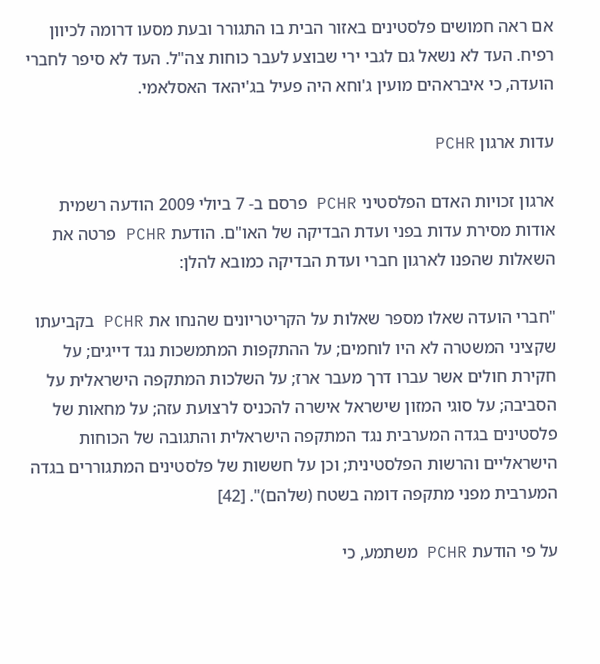אם ראה חמושים פלסטינים באזור הבית בו התגורר ובעת מסעו דרומה לכיוון רפיח. העד לא נשאל גם לגבי ירי שבוצע לעבר כוחות צה"ל. העד לא סיפר לחברי הועדה, כי איבראהים מועין ג'וחא היה פעיל בג'יהאד האסלאמי.

עדות ארגון PCHR

ארגון זכויות האדם הפלסטיני PCHR פרסם ב- 7 ביולי 2009 הודעה רשמית אודות מסירת עדות בפני ועדת הבדיקה של האו"ם. הודעת PCHR פרטה את השאלות שהפנו לארגון חברי ועדת הבדיקה כמובא להלן:

"חברי הועדה שאלו מספר שאלות על הקריטריונים שהנחו את PCHR בקביעתו שקציני המשטרה לא היו לוחמים; על ההתקפות המתמשכות נגד דייגים; על חקירת חולים אשר עברו דרך מעבר ארז; על השלכות המתקפה הישראלית על הסביבה; על סוגי המזון שישראל אישרה להכניס לרצועת עזה; על מחאות של פלסטינים בגדה המערבית נגד המתקפה הישראלית והתגובה של הכוחות הישראליים והרשות הפלסטינית; וכן על חששות של פלסטינים המתגוררים בגדה המערבית מפני מתקפה דומה בשטח (שלהם)". [42]

על פי הודעת PCHR משתמע, כי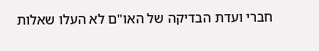חברי ועדת הבדיקה של האו"ם לא העלו שאלות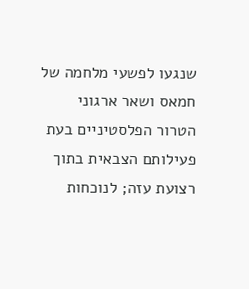שנגעו לפשעי מלחמה של חמאס ושאר ארגוני הטרור הפלסטיניים בעת פעילותם הצבאית בתוך רצועת עזה; לנוכחות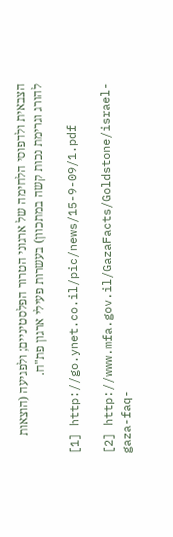הצבאית ולדפוסי הלחימה של ארגוני הטרור הפלסטיניים; ולפגיעה (הוצאות להורג וגרימת נכות קשה במתכוון) בעשרות פעילי ארגון פת"ח.

[1] http://go.ynet.co.il/pic/news/15-9-09/1.pdf

[2] http://www.mfa.gov.il/GazaFacts/Goldstone/israel-gaza-faq-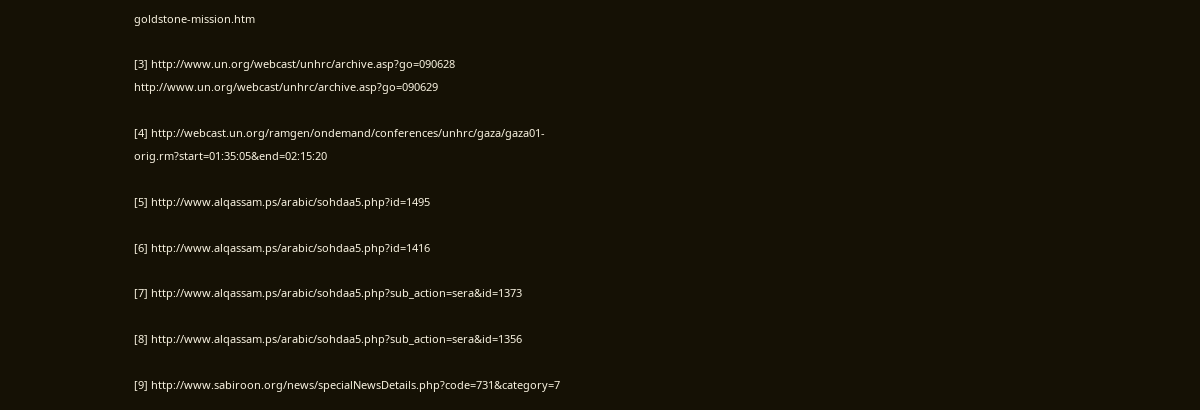goldstone-mission.htm

[3] http://www.un.org/webcast/unhrc/archive.asp?go=090628 http://www.un.org/webcast/unhrc/archive.asp?go=090629

[4] http://webcast.un.org/ramgen/ondemand/conferences/unhrc/gaza/gaza01-orig.rm?start=01:35:05&end=02:15:20

[5] http://www.alqassam.ps/arabic/sohdaa5.php?id=1495

[6] http://www.alqassam.ps/arabic/sohdaa5.php?id=1416

[7] http://www.alqassam.ps/arabic/sohdaa5.php?sub_action=sera&id=1373

[8] http://www.alqassam.ps/arabic/sohdaa5.php?sub_action=sera&id=1356

[9] http://www.sabiroon.org/news/specialNewsDetails.php?code=731&category=7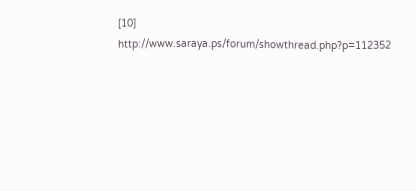[10] http://www.saraya.ps/forum/showthread.php?p=112352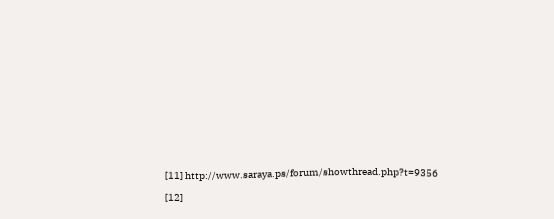[11] http://www.saraya.ps/forum/showthread.php?t=9356

[12]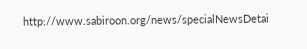http://www.sabiroon.org/news/specialNewsDetai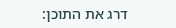דרג את התוכן: